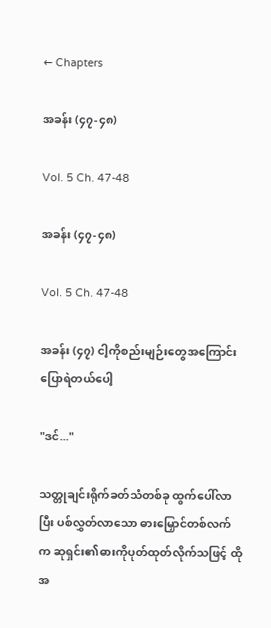← Chapters

အခန်း (၄၇-၄၈)

Vol. 5 Ch. 47-48

အခန်း (၄၇-၄၈)

Vol. 5 Ch. 47-48

အခန်း (၄၇) ငါ့ကိုစည်းမျဉ်းတွေအကြောင်း ပြောရဲတယ်ပေါ့

"ဒင်..."

သတ္တုချင်းရိုက်ခတ်သံတစ်ခု ထွက်ပေါ်လာပြီး ပစ်လွှတ်လာသော ဓားမြှောင်တစ်လက်က ဆုရှင်း၏ဓားကိုပုတ်ထုတ်လိုက်သဖြင့် ထိုအ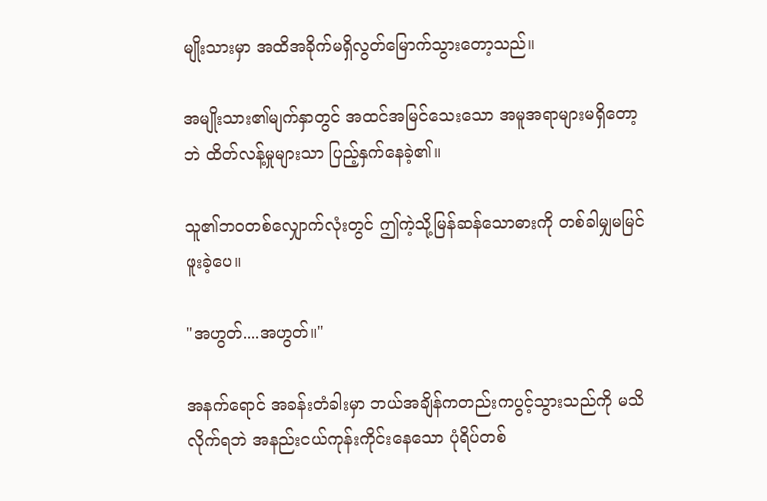မျိုးသားမှာ အထိအခိုက်မရှိလွတ်မြောက်သွားတော့သည်။

အမျိုးသား၏မျက်နှာတွင် အထင်အမြင်သေးသော အမူအရာများမရှိတော့ဘဲ ထိတ်လန့်မှုများသာ ပြည့်နှက်နေခဲ့၏။

သူ၏ဘဝတစ်လျှောက်လုံးတွင် ဤကဲ့သို့မြန်ဆန်သောဓားကို တစ်ခါမျှမမြင်ဖူးခဲ့ပေ။

"အဟွတ်....အဟွတ်။"

အနက်ရောင် အခန်းတံခါးမှာ ဘယ်အချိန်ကတည်းကပွင့်သွားသည်ကို မသိလိုက်ရဘဲ အနည်းငယ်ကုန်းကိုင်းနေသော ပုံရိပ်တစ်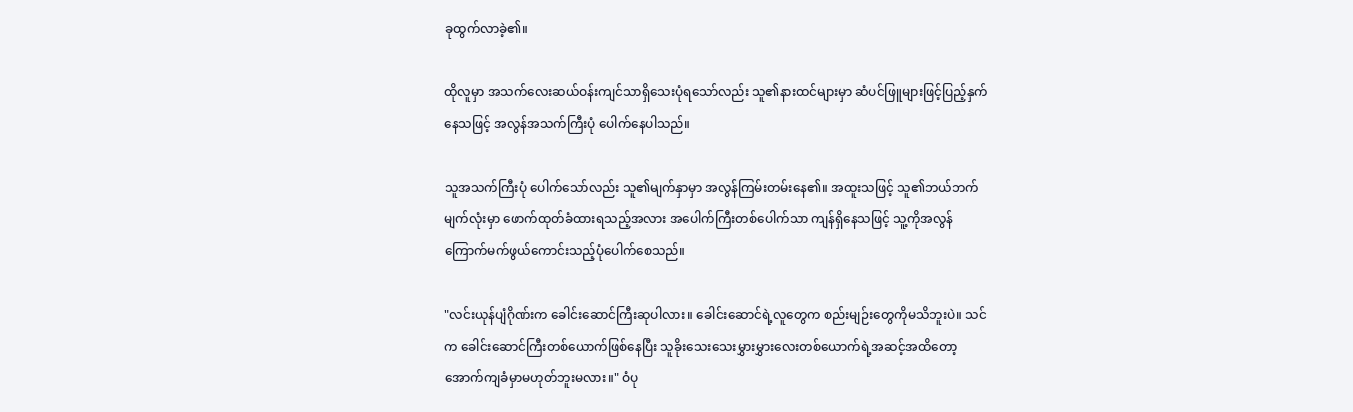ခုထွက်လာခဲ့၏။

ထိုလူမှာ အသက်လေးဆယ်ဝန်းကျင်သာရှိသေးပုံရသော်လည်း သူ၏နားထင်များမှာ ဆံပင်ဖြူများဖြင့်ပြည့်နှက်နေသဖြင့် အလွန်အသက်ကြီးပုံ ပေါက်နေပါသည်။

သူအသက်ကြီးပုံ ပေါက်သော်လည်း သူ၏မျက်နှာမှာ အလွန်ကြမ်းတမ်းနေ၏။ အထူးသဖြင့် သူ၏ဘယ်ဘက်မျက်လုံးမှာ ဖောက်ထုတ်ခံထားရသည့်အလား အပေါက်ကြီးတစ်ပေါက်သာ ကျန်ရှိနေသဖြင့် သူ့ကိုအလွန်ကြောက်မက်ဖွယ်ကောင်းသည့်ပုံပေါက်စေသည်။

"လင်းယုန်ပျံဂိုဏ်းက ခေါင်းဆောင်ကြီးဆုပါလား။ ခေါင်းဆောင်ရဲ့လူတွေက စည်းမျဉ်းတွေကိုမသိဘူးပဲ။ သင်က ခေါင်းဆောင်ကြီးတစ်ယောက်ဖြစ်နေပြီး သူခိုးသေးသေးမွှားမွှားလေးတစ်ယောက်ရဲ့အဆင့်အထိတော့ အောက်ကျခံမှာမဟုတ်ဘူးမလား။" ဝံပု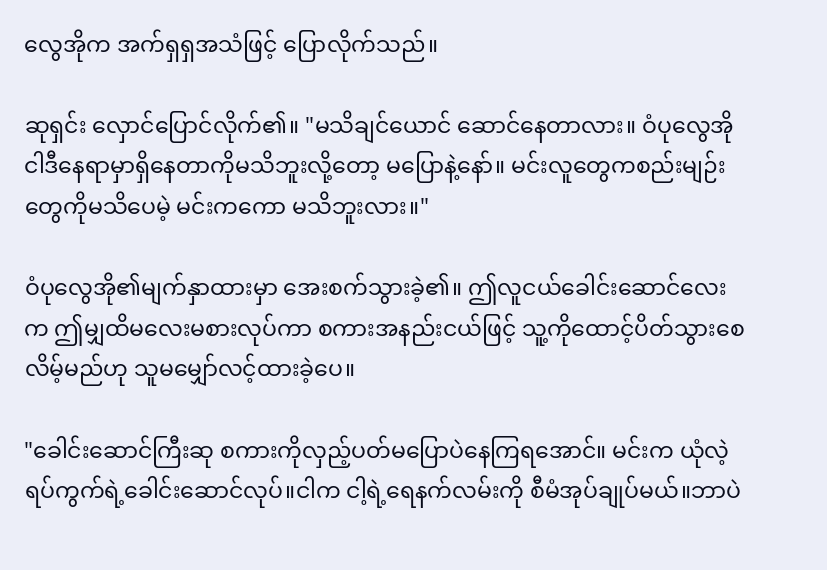လွေအိုက အက်ရှရှအသံဖြင့် ပြောလိုက်သည်။

ဆုရှင်း လှောင်ပြောင်လိုက်၏။ "မသိချင်ယောင် ဆောင်နေတာလား။ ဝံပုလွေအို ငါဒီနေရာမှာရှိနေတာကိုမသိဘူးလို့တော့ မပြောနဲ့နော်။ မင်းလူတွေကစည်းမျဉ်းတွေကိုမသိပေမဲ့ မင်းကကော မသိဘူးလား။"

ဝံပုလွေအို၏မျက်နှာထားမှာ အေးစက်သွားခဲ့၏။ ဤလူငယ်ခေါင်းဆောင်လေးက ဤမျှထိမလေးမစားလုပ်ကာ စကားအနည်းငယ်ဖြင့် သူ့ကိုထောင့်ပိတ်သွားစေလိမ့်မည်ဟု သူမမျှော်လင့်ထားခဲ့ပေ။

"ခေါင်းဆောင်ကြီးဆု စကားကိုလှည့်ပတ်မပြောပဲနေကြရအောင်။ မင်းက ယုံလဲ့ရပ်ကွက်ရဲ့ခေါင်းဆောင်လုပ်။ငါက ငါ့ရဲ့ရေနက်လမ်းကို စီမံအုပ်ချုပ်မယ်။ဘာပဲ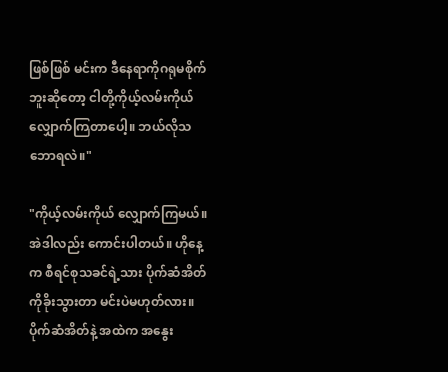ဖြစ်ဖြစ် မင်းက ဒီနေရာကိုဂရုမစိုက်ဘူးဆိုတော့ ငါတို့ကိုယ့်လမ်းကိုယ်လျှောက်ကြတာပေါ့။ ဘယ်လိုသဘောရလဲ။"

"ကိုယ့်လမ်းကိုယ် လျှောက်ကြမယ်။ အဲဒါလည်း ကောင်းပါတယ်။ ဟိုနေ့က စီရင်စုသခင်ရဲ့သား ပိုက်ဆံအိတ်ကိုခိုးသွားတာ မင်းပဲမဟုတ်လား။ ပိုက်ဆံအိတ်နဲ့ အထဲက အနွေး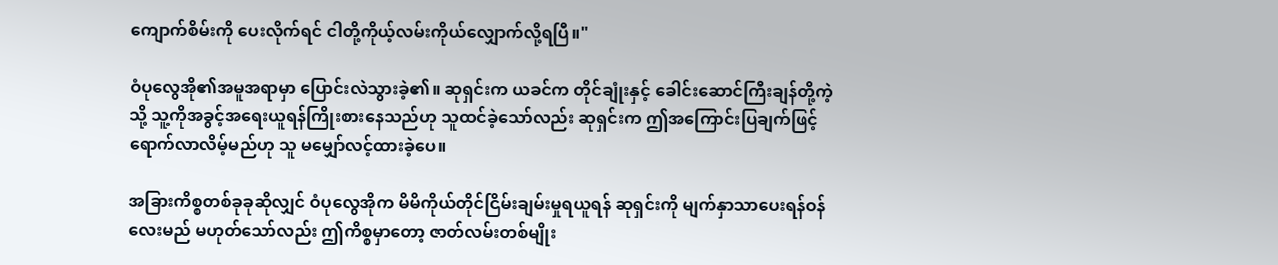ကျောက်စိမ်းကို ပေးလိုက်ရင် ငါတို့ကိုယ့်လမ်းကိုယ်လျှောက်လို့ရပြီ။"

ဝံပုလွေအို၏အမူအရာမှာ ပြောင်းလဲသွားခဲ့၏။ ဆုရှင်းက ယခင်က တိုင်ချုံးနှင့် ခေါင်းဆောင်ကြီးချန်တို့ကဲ့သို့ သူ့ကိုအခွင့်အရေးယူရန်ကြိုးစားနေသည်ဟု သူထင်ခဲ့သော်လည်း ဆုရှင်းက ဤအကြောင်းပြချက်ဖြင့်ရောက်လာလိမ့်မည်ဟု သူ မမျှော်လင့်ထားခဲ့ပေ။

အခြားကိစ္စတစ်ခုခုဆိုလျှင် ဝံပုလွေအိုက မိမိကိုယ်တိုင်ငြိမ်းချမ်းမှုရယူရန် ဆုရှင်းကို မျက်နှာသာပေးရန်ဝန်လေးမည် မဟုတ်သော်လည်း ဤကိစ္စမှာတော့ ဇာတ်လမ်းတစ်မျိုး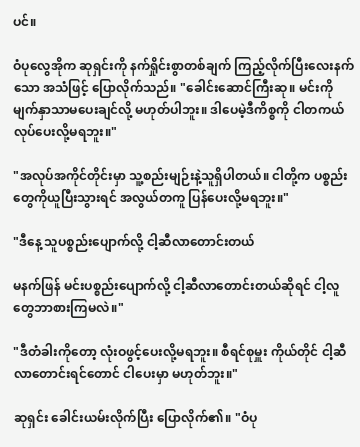ပင်။

ဝံပုလွေအိုက ဆုရှင်းကို နက်ရှိုင်းစွာတစ်ချက် ကြည့်လိုက်ပြီးလေးနက်သော အသံဖြင့် ပြောလိုက်သည်။ "ခေါင်းဆောင်ကြီးဆု။ မင်းကိုမျက်နှာသာမပေးချင်လို့ မဟုတ်ပါဘူး။ ဒါပေမဲ့ဒီကိစ္စကို ငါတကယ် လုပ်ပေးလို့မရဘူး။"

"အလုပ်အကိုင်တိုင်းမှာ သူ့စည်းမျဉ်းနဲ့သူရှိပါတယ်။ ငါတို့က ပစ္စည်းတွေကိုယူပြီးသွားရင် အလွယ်တကူ ပြန်ပေးလို့မရဘူး။"

"ဒီနေ့ သူပစ္စည်းပျောက်လို့ ငါ့ဆီလာတောင်းတယ်

မနက်ဖြန် မင်းပစ္စည်းပျောက်လို့ ငါ့ဆီလာတောင်းတယ်ဆိုရင် ငါ့လူတွေဘာစားကြမလဲ။"

"ဒီတံခါးကိုတော့ လုံးဝဖွင့်ပေးလို့မရဘူး။ စီရင်စုမှူး ကိုယ်တိုင် ငါ့ဆီလာတောင်းရင်တောင် ငါပေးမှာ မဟုတ်ဘူး။"

ဆုရှင်း ခေါင်းယမ်းလိုက်ပြီး ပြောလိုက်၏။ "ဝံပု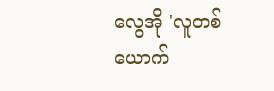လွေအို 'လူတစ်ယောက်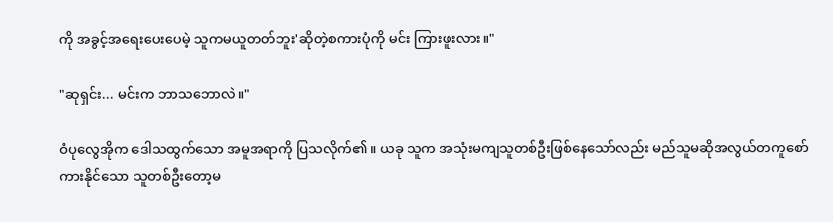ကို အခွင့်အရေးပေးပေမဲ့ သူကမယူတတ်ဘူး'ဆိုတဲ့စကားပုံကို မင်း ကြားဖူးလား။"

"ဆုရှင်း... မင်းက ဘာသဘောလဲ။"

ဝံပုလွေအိုက ဒေါသထွက်သော အမူအရာကို ပြသလိုက်၏။ ယခု သူက အသုံးမကျသူတစ်ဦးဖြစ်နေသော်လည်း မည်သူမဆိုအလွယ်တကူစော်ကားနိုင်သော သူတစ်ဦးတော့မ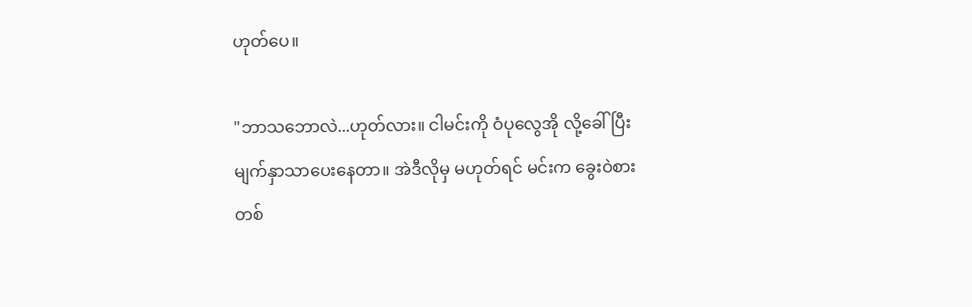ဟုတ်ပေ။

"ဘာသဘောလဲ...ဟုတ်လား။ ငါမင်းကို ဝံပုလွေအို လို့ခေါ်ပြီး မျက်နှာသာပေးနေတာ။ အဲဒီလိုမှ မဟုတ်ရင် မင်းက ခွေးဝဲစားတစ်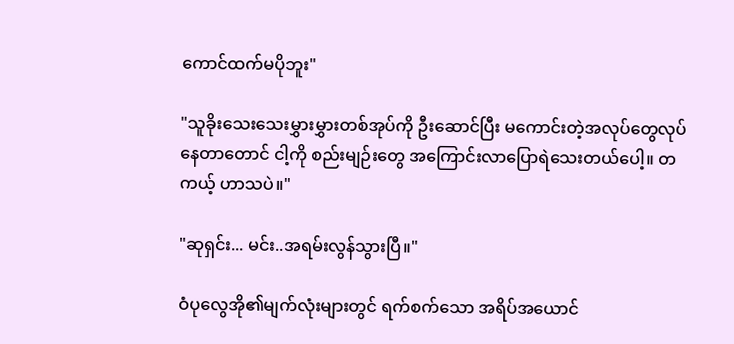ကောင်ထက်မပိုဘူး"

"သူခိုးသေးသေးမွှားမွှားတစ်အုပ်ကို ဦးဆောင်ပြီး မကောင်းတဲ့အလုပ်တွေလုပ်နေတာတောင် ငါ့ကို စည်းမျဉ်းတွေ အကြောင်းလာပြောရဲသေးတယ်ပေါ့။ တကယ့် ဟာသပဲ။"

"ဆုရှင်း... မင်း..အရမ်းလွန်သွားပြီ။"

ဝံပုလွေအို၏မျက်လုံးများတွင် ရက်စက်သော အရိပ်အယောင်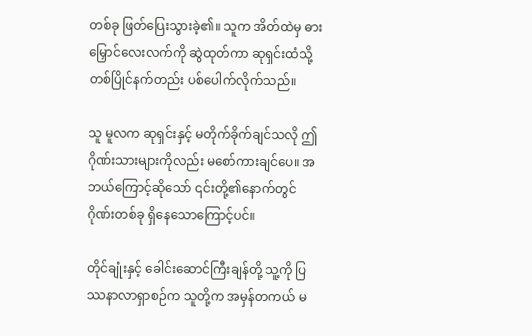တစ်ခု ဖြတ်ပြေးသွားခဲ့၏။ သူက အိတ်ထဲမှ ဓားမြှောင်လေးလက်ကို ဆွဲထုတ်ကာ ဆုရှင်းထံသို့တစ်ပြိုင်နက်တည်း ပစ်ပေါက်လိုက်သည်။

သူ မူလက ဆုရှင်းနှင့် မတိုက်ခိုက်ချင်သလို ဤဂိုဏ်းသားများကိုလည်း မစော်ကားချင်ပေ။ အဘယ်ကြောင့်ဆိုသော် ၎င်းတို့၏နောက်တွင် ဂိုဏ်းတစ်ခု ရှိနေသောကြောင့်ပင်။

တိုင်ချုံးနှင့် ခေါင်းဆောင်ကြီးချန်တို့ သူ့ကို ပြဿနာလာရှာစဉ်က သူတို့က အမှန်တကယ် မ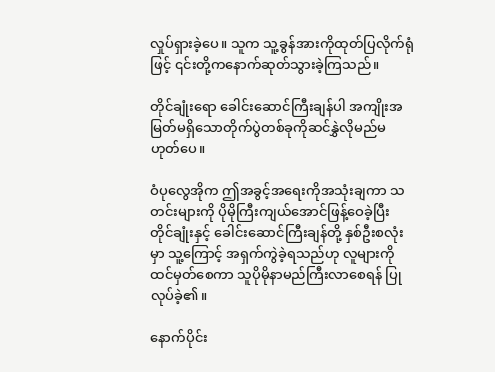လှုပ်ရှားခဲ့ပေ။ သူက သူ့ခွန်အားကိုထုတ်ပြလိုက်ရုံဖြင့် ၎င်းတို့ကနောက်ဆုတ်သွားခဲ့ကြသည်။

တိုင်ချုံးရော ခေါင်းဆောင်ကြီးချန်ပါ အကျိုးအမြတ်မရှိသောတိုက်ပွဲတစ်ခုကိုဆင်နွှဲလိုမည်မဟုတ်ပေ။

ဝံပုလွေအိုက ဤအခွင့်အရေးကိုအသုံးချကာ သတင်းများကို ပိုမိုကြီးကျယ်အောင်ဖြန့်ဝေခဲ့ပြီး တိုင်ချုံးနှင့် ခေါင်းဆောင်ကြီးချန်တို့ နှစ်ဦးစလုံးမှာ သူ့ကြောင့် အရှက်ကွဲခဲ့ရသည်ဟု လူများကို ထင်မှတ်စေကာ သူပိုမိုနာမည်ကြီးလာစေရန် ပြုလုပ်ခဲ့၏။

နောက်ပိုင်း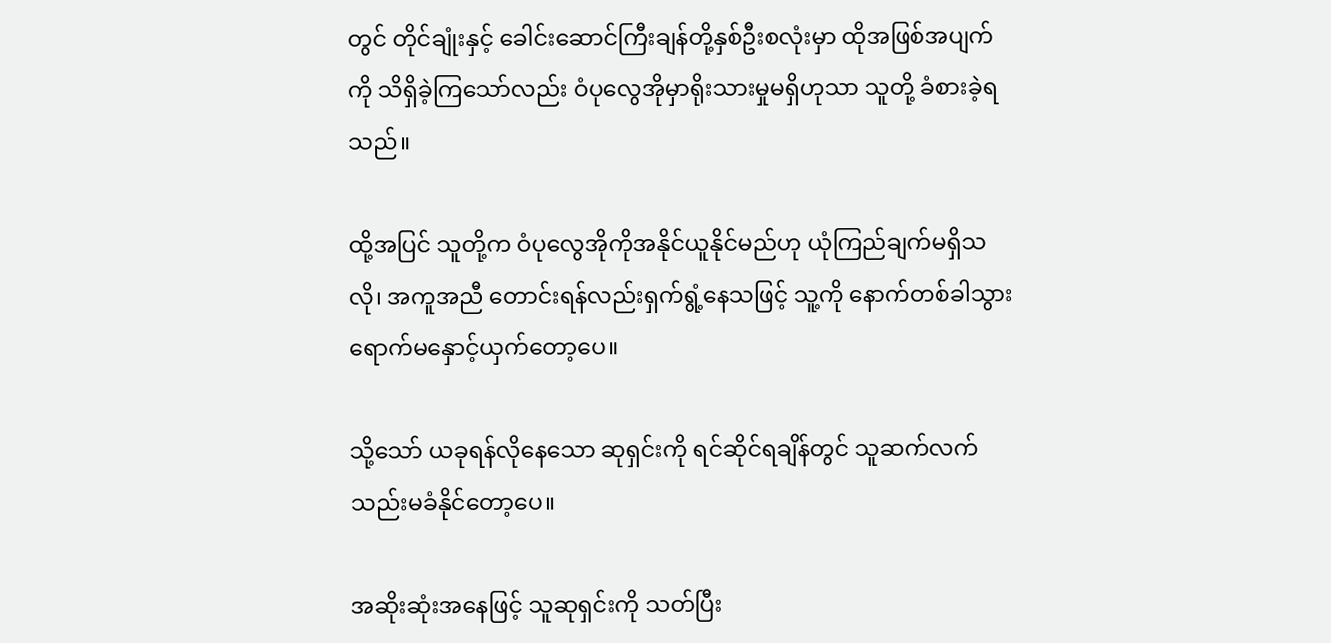တွင် တိုင်ချုံးနှင့် ခေါင်းဆောင်ကြီးချန်တို့နှစ်ဦးစလုံးမှာ ထိုအဖြစ်အပျက်ကို သိရှိခဲ့ကြသော်လည်း ဝံပုလွေအိုမှာရိုးသားမှုမရှိဟုသာ သူတို့ ခံစားခဲ့ရသည်။

ထို့အပြင် သူတို့က ဝံပုလွေအိုကိုအနိုင်ယူနိုင်မည်ဟု ယုံကြည်ချက်မရှိသလို၊ အကူအညီ တောင်းရန်လည်းရှက်ရွံ့နေသဖြင့် သူ့ကို နောက်တစ်ခါသွားရောက်မနှောင့်ယှက်တော့ပေ။

သို့သော် ယခုရန်လိုနေသော ဆုရှင်းကို ရင်ဆိုင်ရချိန်တွင် သူဆက်လက်သည်းမခံနိုင်တော့ပေ။

အဆိုးဆုံးအနေဖြင့် သူဆုရှင်းကို သတ်ပြီး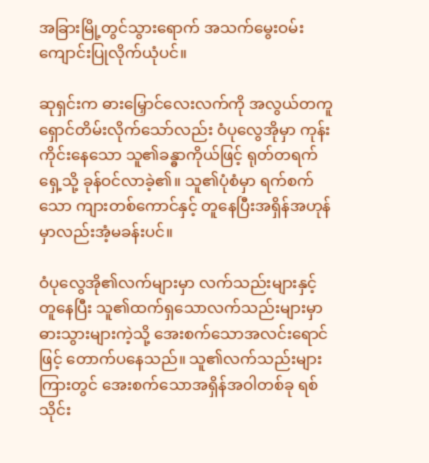အခြားမြို့တွင်သွားရောက် အသက်မွေးဝမ်းကျောင်းပြုလိုက်ယုံပင်။

ဆုရှင်းက ဓားမြှောင်လေးလက်ကို အလွယ်တကူ ရှောင်တိမ်းလိုက်သော်လည်း ဝံပုလွေအိုမှာ ကုန်းကိုင်းနေသော သူ၏ခန္ဓာကိုယ်ဖြင့် ရုတ်တရက်ရှေ့သို့ ခုန်ဝင်လာခဲ့၏။ သူ၏ပုံစံမှာ ရက်စက်သော ကျားတစ်ကောင်နှင့် တူနေပြီးအရှိန်အဟုန်မှာလည်းအံ့မခန်းပင်။

ဝံပုလွေအို၏လက်များမှာ လက်သည်းများနှင့် တူနေပြီး သူ၏ထက်ရှသောလက်သည်းများမှာ ဓားသွားများကဲ့သို့ အေးစက်သောအလင်းရောင်ဖြင့် တောက်ပနေသည်။ သူ၏လက်သည်းများကြားတွင် အေးစက်သောအရှိန်အဝါတစ်ခု ရစ်သိုင်း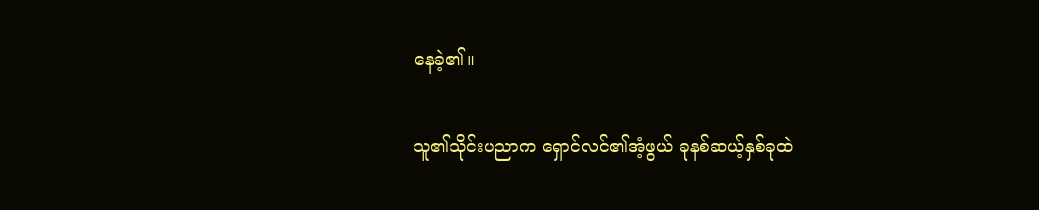နေခဲ့၏။

သူ၏သိုင်းပညာက ရှောင်လင်၏အံ့ဖွယ် ခုနစ်ဆယ့်နှစ်ခုထဲ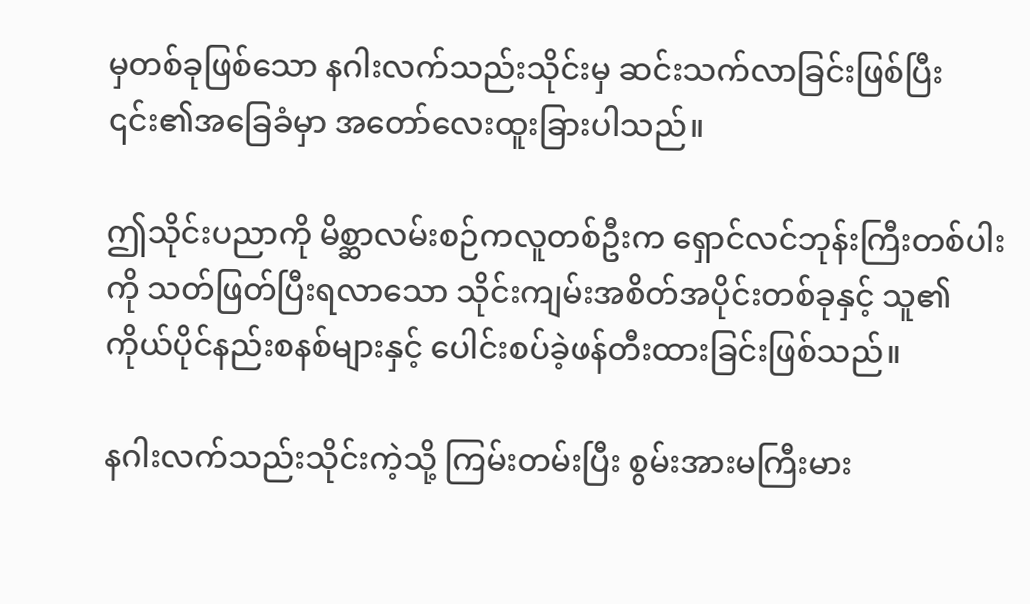မှတစ်ခုဖြစ်သော နဂါးလက်သည်းသိုင်းမှ ဆင်းသက်လာခြင်းဖြစ်ပြီး ၎င်း၏အခြေခံမှာ အတော်လေးထူးခြားပါသည်။

ဤသိုင်းပညာကို မိစ္ဆာလမ်းစဉ်ကလူတစ်ဦးက ရှောင်လင်ဘုန်းကြီးတစ်ပါးကို သတ်ဖြတ်ပြီးရလာသော သိုင်းကျမ်းအစိတ်အပိုင်းတစ်ခုနှင့် သူ၏ကိုယ်ပိုင်နည်းစနစ်များနှင့် ပေါင်းစပ်ခဲ့ဖန်တီးထားခြင်းဖြစ်သည်။

နဂါးလက်သည်းသိုင်းကဲ့သို့ ကြမ်းတမ်းပြီး စွမ်းအားမကြီးမား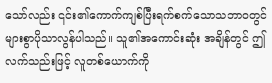သော်လည်း ၎င်း၏ကောက်ကျစ်ပြီးရက်စက်သောသဘာဝတွင် များစွာပိုသာလွန်ပါသည်။ သူ၏အကောင်းဆုံး အချိန်တွင် ဤလက်သည်းဖြင့် လူတစ်ယောက်ကို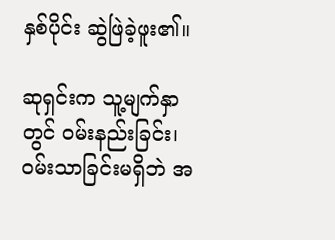နှစ်ပိုင်း ဆွဲဖြဲခဲ့ဖူး၏။

ဆုရှင်းက သူ့မျက်နှာတွင် ဝမ်းနည်းခြင်း၊ ဝမ်းသာခြင်းမရှိဘဲ အ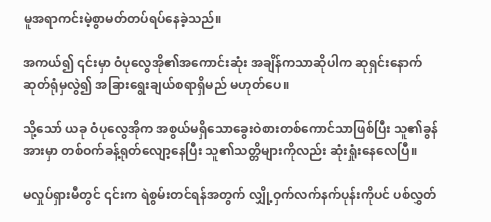မူအရာကင်းမဲ့စွာမတ်တပ်ရပ်နေခဲ့သည်။

အကယ်၍ ၎င်းမှာ ဝံပုလွေအို၏အကောင်းဆုံး အချိန်ကသာဆိုပါက ဆုရှင်းနောက်ဆုတ်ရုံမှလွဲ၍ အခြားရွေးချယ်စရာရှိမည် မဟုတ်ပေ။

သို့သော် ယခု ဝံပုလွေအိုက အစွယ်မရှိသောခွေးဝဲစားတစ်ကောင်သာဖြစ်ပြီး သူ၏ခွန်အားမှာ တစ်ဝက်ခန့်ရုတ်လျော့နေပြီး သူ၏သတ္တိများကိုလည်း ဆုံးရှုံးနေလေပြီ။

မလှုပ်ရှားမီတွင် ၎င်းက ရဲစွမ်းတင်ရန်အတွက် လျှို့ဝှက်လက်နက်ပုန်းကိုပင် ပစ်လွှတ်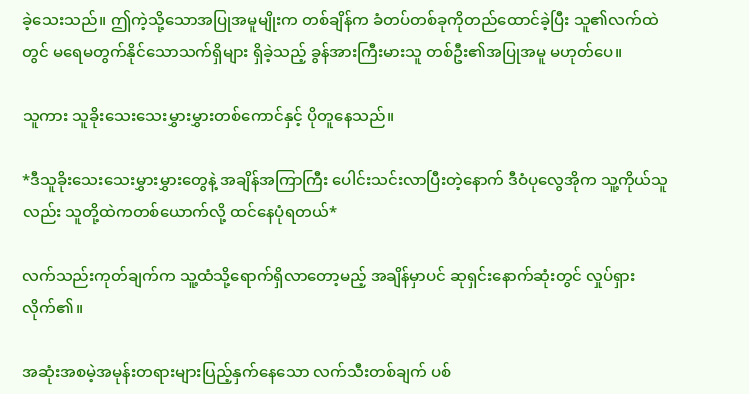ခဲ့သေးသည်။ ဤကဲ့သို့သောအပြုအမူမျိုးက တစ်ချိန်က ခံတပ်တစ်ခုကိုတည်ထောင်ခဲ့ပြီး သူ၏လက်ထဲတွင် မရေမတွက်နိုင်သောသက်ရှိများ ရှိခဲ့သည့် ခွန်အားကြီးမားသူ တစ်ဦး၏အပြုအမူ မဟုတ်ပေ။

သူကား သူခိုးသေးသေးမွှားမွှားတစ်ကောင်နှင့် ပိုတူနေသည်။

*ဒီသူခိုးသေးသေးမွှားမွှားတွေနဲ့ အချိန်အကြာကြီး ပေါင်းသင်းလာပြီးတဲ့နောက် ဒီဝံပုလွေအိုက သူ့ကိုယ်သူလည်း သူတို့ထဲကတစ်ယောက်လို့ ထင်နေပုံရတယ်*

လက်သည်းကုတ်ချက်က သူ့ထံသို့ရောက်ရှိလာတော့မည့် အချိန်မှာပင် ဆုရှင်းနောက်ဆုံးတွင် လှုပ်ရှားလိုက်၏။

အဆုံးအစမဲ့အမုန်းတရားများပြည့်နှက်နေသော လက်သီးတစ်ချက် ပစ်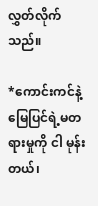လွှတ်လိုက်သည်။

*ကောင်းကင်နဲ့ မြေပြင်ရဲ့မတရားမှုကို ငါ မုန်းတယ်၊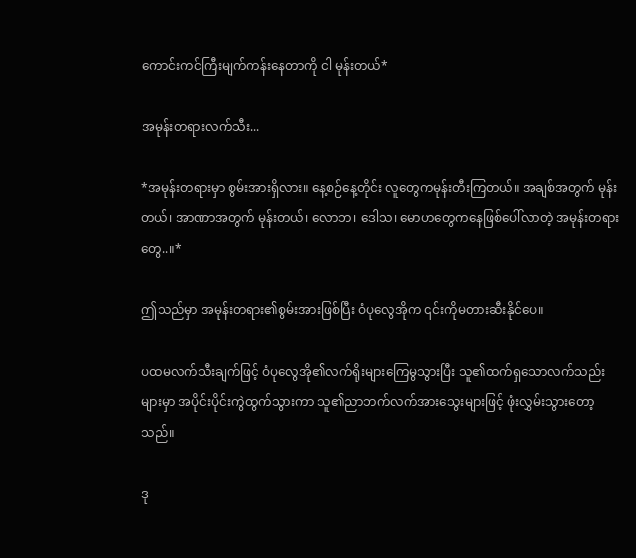ကောင်းကင်ကြီးမျက်ကန်းနေတာကို ငါ မုန်းတယ်*

အမုန်းတရားလက်သီး...

*အမုန်းတရားမှာ စွမ်းအားရှိလား။ နေ့စဉ်နေ့တိုင်း လူတွေကမုန်းတီးကြတယ်။ အချစ်အတွက် မုန်းတယ်၊ အာဏာအတွက် မုန်းတယ်၊ လောဘ၊ ဒေါသ၊ မောဟတွေကနေဖြစ်ပေါ်လာတဲ့ အမုန်းတရားတွေ..။*

ဤသည်မှာ အမုန်းတရား၏စွမ်းအားဖြစ်ပြီး ဝံပုလွေအိုက ၎င်းကိုမတားဆီးနိုင်ပေ။

ပထမလက်သီးချက်ဖြင့် ဝံပုလွေအို၏လက်ရိုးများကြေမွသွားပြီး သူ၏ထက်ရှသောလက်သည်းများမှာ အပိုင်းပိုင်းကွဲထွက်သွားကာ သူ၏ညာဘက်လက်အားသွေးများဖြင့် ဖုံးလွှမ်းသွားတော့သည်။

ဒု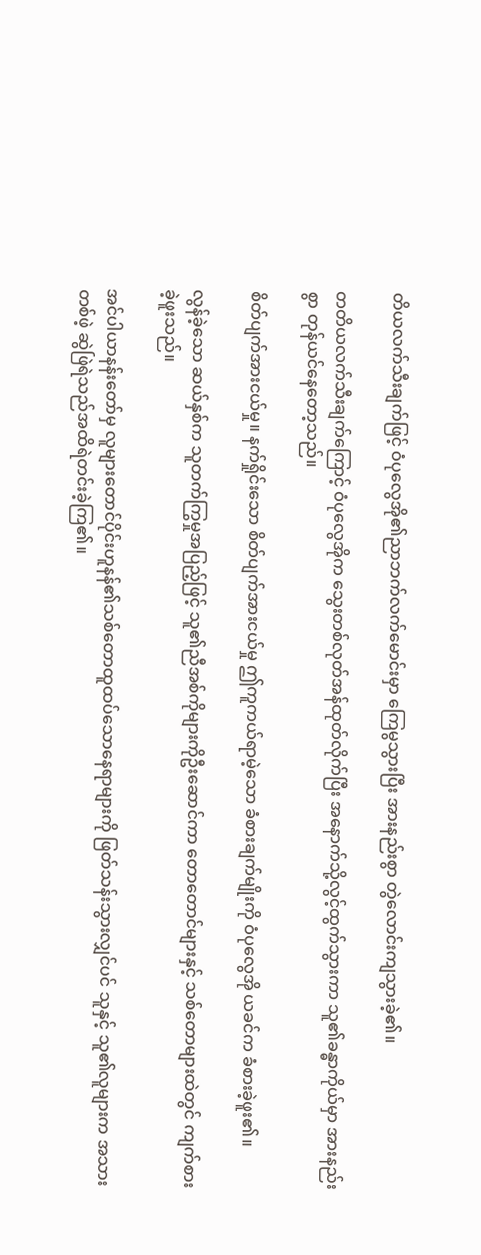တိယလက်သီးချက်ဖြင့် ဝံပုလွေအို၏ညာဘက်လက်မောင်းမှာ ကြေမွသွားပြီး အားနည်းစွာ တွဲလောင်းကျသွားခဲ့၏။

တတိယလက်သီးချက်ကြောင့် ဝံပုလွေအိုက သွေးတစ်လုတ်အန်ထုတ်လိုက်ပြီး အနောက်သို့လွင့်ထွက်သွားကာ သူ၏ခန္ဓာကိုယ်မှာ အားနည်းစွာ တုန်ယင်နေတော့သည်။

စိတ်ပျက်အားငယ်မှု။ နက်ရှိုင်းသော စိတ်ပျက်အားငယ်မှု ဤကူကယ်ရာမဲ့သော ခံစားချက်မျိုးကို ဝံပုလွေအို ယခင်က ခံစားခဲ့ဖူး၏။

လွန်ခဲ့သော ဆယ်နှစ်က သူတက်ကြွမှုအပြည့်ဖြင့် သူ၏ညီအစ်ကိုများကိုဦးဆောင်ကာ တောတောင်များနှင့် သစ်တောများထဲတွင် ကျက်စားခဲ့ဖူးသည်။

အင်ပါယာနန်းတော်မှ လူများတောင်ပိုင်းဟူနန်၏သစ်တောထူထပ်သောနေရာများကို ဖြတ်သန်းသွားလျှင်ပင် သူနှင့် သူ၏လူများက အသားတစ်ဖဲ့ ဆွဲဖြဲရဲသည်အထိရဲတင်းခဲ့ကြ၏။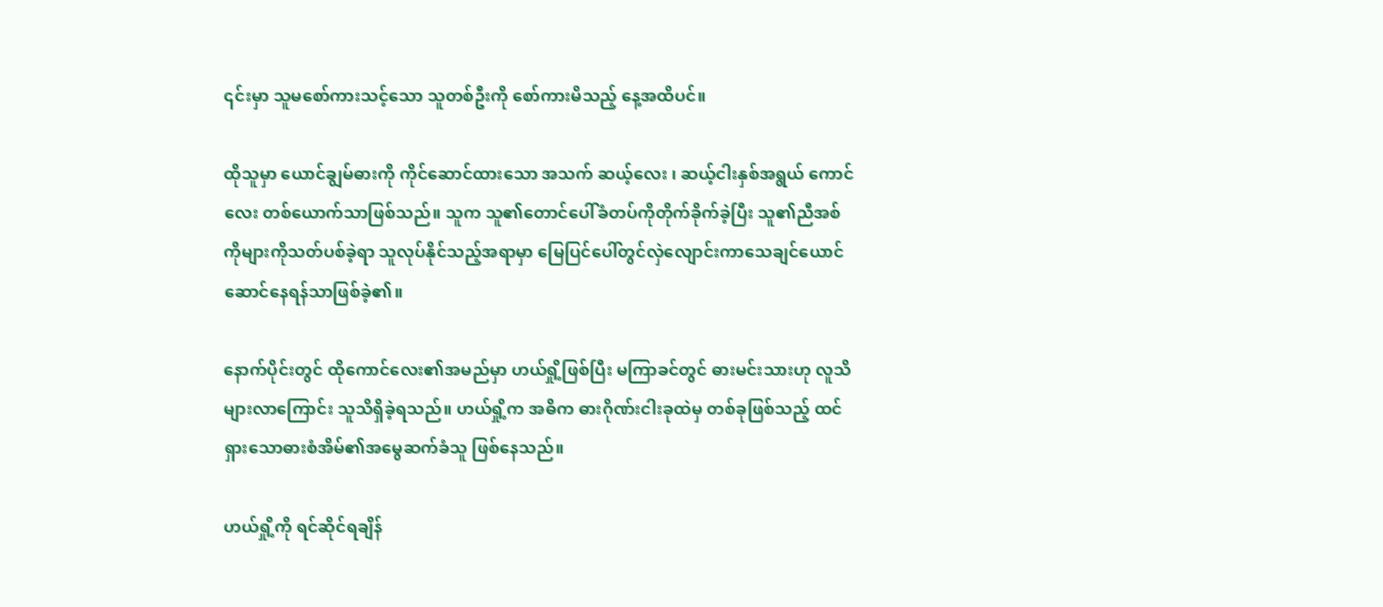၎င်းမှာ သူမစော်ကားသင့်သော သူတစ်ဦးကို စော်ကားမိသည့် နေ့အထိပင်။

ထိုသူမှာ ယောင်ချွမ်ဓားကို ကိုင်ဆောင်ထားသော အသက် ဆယ့်လေး ၊ ဆယ့်ငါးနှစ်အရွယ် ကောင်လေး တစ်ယောက်သာဖြစ်သည်။ သူက သူ၏တောင်ပေါ်ခံတပ်ကိုတိုက်ခိုက်ခဲ့ပြီး သူ၏ညီအစ်ကိုများကိုသတ်ပစ်ခဲ့ရာ သူလုပ်နိုင်သည့်အရာမှာ မြေပြင်ပေါ်တွင်လှဲလျောင်းကာသေချင်ယောင်ဆောင်နေရန်သာဖြစ်ခဲ့၏။

နောက်ပိုင်းတွင် ထိုကောင်လေး၏အမည်မှာ ဟယ်ရှို့ဖြစ်ပြီး မကြာခင်တွင် ဓားမင်းသားဟု လူသိများလာကြောင်း သူသိရှိခဲ့ရသည်။ ဟယ်ရှို့က အဓိက ဓားဂိုဏ်းငါးခုထဲမှ တစ်ခုဖြစ်သည့် ထင်ရှား‌သောဓားစံအိမ်၏အမွေဆက်ခံသူ ဖြစ်နေသည်။

ဟယ်ရှို့ကို ရင်ဆိုင်ရချိန်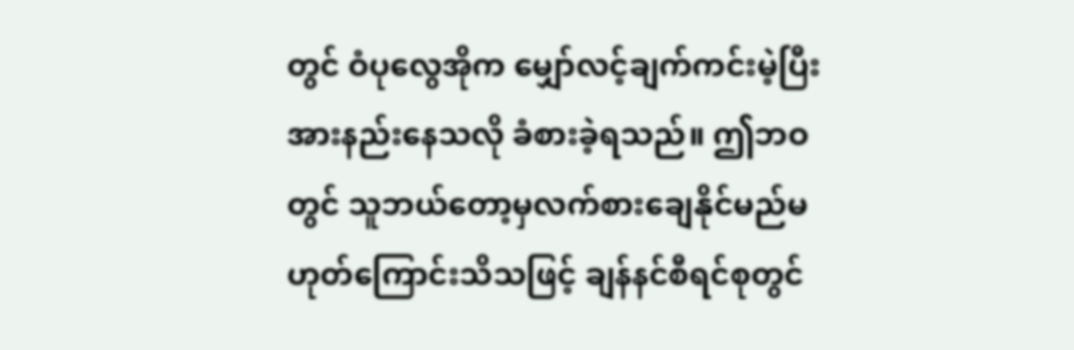တွင် ဝံပုလွေအိုက မျှော်လင့်ချက်ကင်းမဲ့ပြီး အားနည်းနေသလို ခံစားခဲ့ရသည်။ ဤဘဝတွင် သူဘယ်တော့မှလက်စားချေနိုင်မည်မဟုတ်ကြောင်းသိသဖြင့် ချန်နင်စီရင်စုတွင်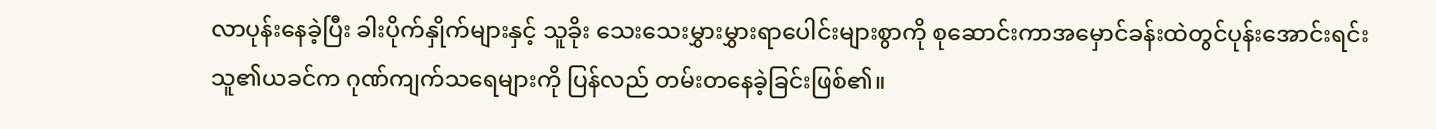လာပုန်းနေခဲ့ပြီး ခါးပိုက်နှိုက်များနှင့် သူခိုး သေးသေးမွှားမွှားရာပေါင်းများစွာကို စုဆောင်းကာအမှောင်ခန်းထဲတွင်ပုန်းအောင်းရင်း သူ၏ယခင်က ဂုဏ်ကျက်သရေများကို ပြန်လည် တမ်းတနေခဲ့ခြင်းဖြစ်၏။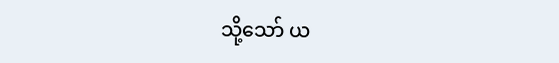သို့သော် ယ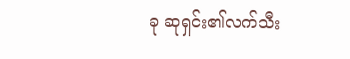ခု ဆုရှင်း၏လက်သီး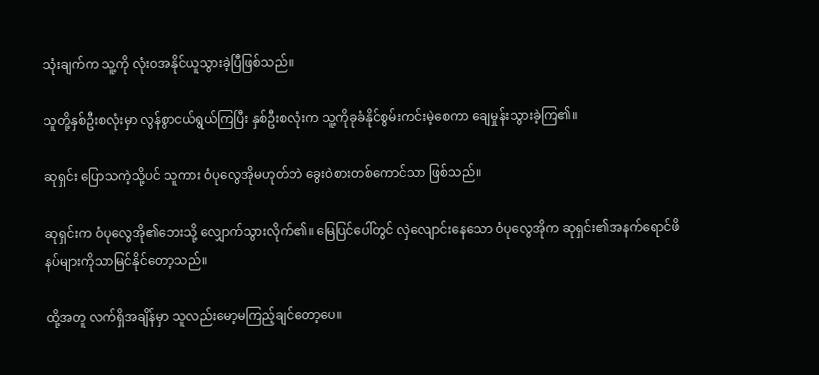သုံးချက်က သူ့ကို လုံးဝအနိုင်ယူသွားခဲ့ပြီဖြစ်သည်။

သူတို့နှစ်ဦးစလုံးမှာ လွန်စွာငယ်ရွယ်ကြပြီး နှစ်ဦးစလုံးက သူ့ကိုခုခံနိုင်စွမ်းကင်းမဲ့စေကာ ချေမှုန်းသွားခဲ့ကြ၏။

ဆုရှင်း ပြောသကဲ့သို့ပင် သူကား ဝံပုလွေအိုမဟုတ်ဘဲ ခွေးဝဲစားတစ်ကောင်သာ ဖြစ်သည်။

ဆုရှင်းက ဝံပုလွေအို၏ဘေးသို့ လျှောက်သွားလိုက်၏။ မြေပြင်ပေါ်တွင် လှဲလျောင်းနေသော ဝံပုလွေအိုက ဆုရှင်း၏အနက်ရောင်ဖိနပ်များကိုသာမြင်နိုင်တော့သည်။

ထို့အတူ လက်ရှိအချိန်မှာ သူလည်းမော့မကြည့်ချင်တော့ပေ။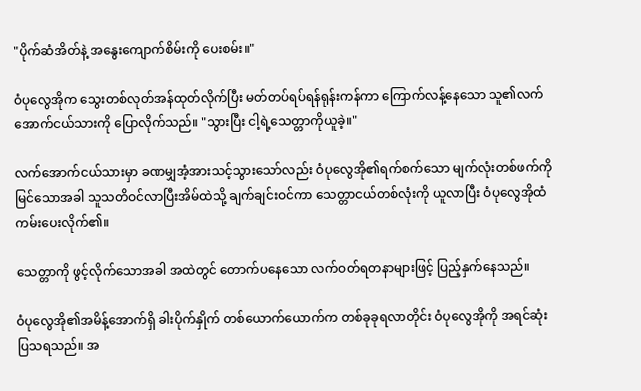"ပိုက်ဆံအိတ်နဲ့ အနွေးကျောက်စိမ်းကို ပေးစမ်း။"

ဝံပုလွေအိုက သွေးတစ်လုတ်အန်ထုတ်လိုက်ပြီး မတ်တပ်ရပ်ရန်ရုန်းကန်ကာ ကြောက်လန့်နေသော သူ၏လက်အောက်ငယ်သားကို ပြောလိုက်သည်။ "သွားပြီး ငါ့ရဲ့သေတ္တာကိုယူခဲ့။"

လက်အောက်ငယ်သားမှာ ခဏမျှအံ့အားသင့်သွားသော်လည်း ဝံပုလွေအို၏ရက်စက်သော မျက်လုံးတစ်ဖက်ကိုမြင်သောအခါ သူသတိဝင်လာပြီးအိမ်ထဲသို့ ချက်ချင်းဝင်ကာ သေတ္တာငယ်တစ်လုံးကို ယူလာပြီး ဝံပုလွေအိုထံ ကမ်းပေးလိုက်၏။

သေတ္တာကို ဖွင့်လိုက်သောအခါ အထဲတွင် တောက်ပနေသော လက်ဝတ်ရတနာများဖြင့် ပြည့်နှက်နေသည်။

ဝံပုလွေအို၏အမိန့်အောက်ရှိ ခါးပိုက်နှိုက် တစ်ယောက်ယောက်က တစ်ခုခုရလာတိုင်း ဝံပုလွေအိုကို အရင်ဆုံးပြသရသည်။ အ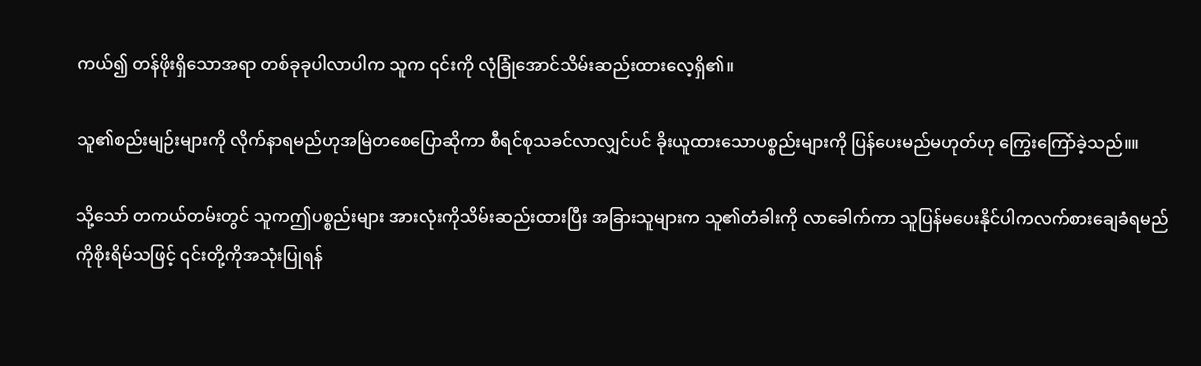ကယ်၍ တန်ဖိုးရှိသောအရာ တစ်ခုခုပါလာပါက သူက ၎င်းကို လုံခြုံအောင်သိမ်းဆည်းထားလေ့ရှိ၏။

သူ၏စည်းမျဉ်းများကို လိုက်နာရမည်ဟုအမြဲတစေပြောဆိုကာ စီရင်စုသခင်လာလျှင်ပင် ခိုးယူထားသောပစ္စည်းများကို ပြန်ပေးမည်မဟုတ်ဟု ကြွေးကြော်ခဲ့သည်။။

သို့သော် တကယ်တမ်းတွင် သူကဤပစ္စည်းများ အားလုံးကိုသိမ်းဆည်းထားပြီး အခြားသူများက သူ၏တံခါးကို လာခေါက်ကာ သူပြန်မပေးနိုင်ပါကလက်စားချေခံရမည်ကိုစိုးရိမ်သဖြင့် ၎င်းတို့ကိုအသုံးပြုရန်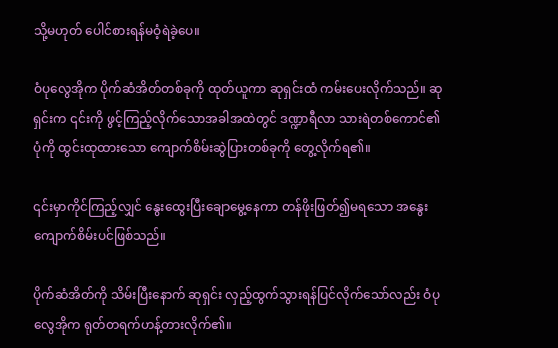သို့မဟုတ် ပေါင်စားရန်မဝံ့ရဲခဲ့ပေ။

ဝံပုလွေအိုက ပိုက်ဆံအိတ်တစ်ခုကို ထုတ်ယူကာ ဆုရှင်းထံ ကမ်းပေးလိုက်သည်။ ဆုရှင်းက ၎င်းကို ဖွင့်ကြည့်လိုက်သောအခါအထဲတွင် ဒဏ္ဍာရီလာ သားရဲတစ်ကောင်၏ပုံကို ထွင်းထုထားသော ကျောက်စိမ်းဆွဲပြားတစ်ခုကို တွေ့လိုက်ရ၏။

၎င်းမှာကိုင်ကြည့်လျှင် နွေးထွေးပြီးချောမွေ့နေကာ တန်ဖိုးဖြတ်၍မရသော အနွေးကျောက်စိမ်းပင်ဖြစ်သည်။

ပိုက်ဆံအိတ်ကို သိမ်းပြီးနောက် ဆုရှင်း လှည့်ထွက်သွားရန်ပြင်လိုက်သော်လည်း ဝံပုလွေအိုက ရုတ်တရက်ဟန့်တားလိုက်၏။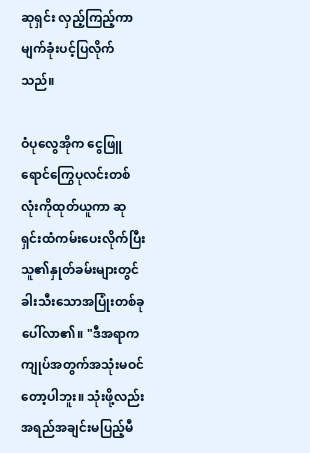ဆုရှင်း လှည့်ကြည့်ကာ မျက်ခုံးပင့်ပြလိုက်သည်။

ဝံပုလွေအိုက ငွေဖြူရောင်ကြွေပုလင်းတစ်လုံးကိုထုတ်ယူကာ ဆုရှင်းထံကမ်းပေးလိုက်ပြီး သူ၏နှုတ်ခမ်းများတွင် ခါးသီးသောအပြုံးတစ်ခု ပေါ်လာ၏။ "ဒီအရာက ကျုပ်အတွက်အသုံးမဝင်တော့ပါဘူး။ သုံးဖို့လည်း အရည်အချင်းမပြည့်မီ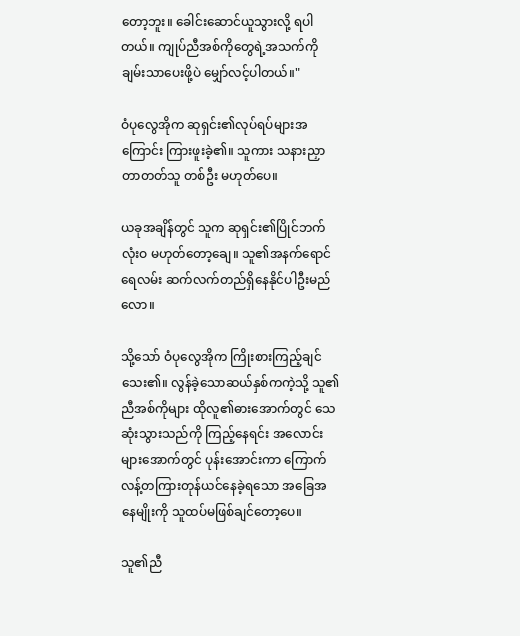တော့ဘူး။ ခေါင်းဆောင်ယူသွားလို့ ရပါတယ်။ ကျုပ်ညီအစ်ကိုတွေရဲ့အသက်ကို ချမ်းသာပေးဖို့ပဲ မျှော်လင့်ပါတယ်။"

ဝံပုလွေအိုက ဆုရှင်း၏လုပ်ရပ်များအကြောင်း ကြားဖူးခဲ့၏။ သူကား သနားညှာတာတတ်သူ တစ်ဦး မဟုတ်ပေ။

ယခုအချိန်တွင် သူက ဆုရှင်း၏ပြိုင်ဘက် လုံးဝ မဟုတ်တော့ချေ။ သူ၏အနက်ရောင်ရေလမ်း ဆက်လက်တည်ရှိနေနိုင်ပါဦးမည်လော။

သို့သော် ဝံပုလွေအိုက ကြိုးစားကြည့်ချင်သေး၏။ လွန်ခဲ့သောဆယ်နှစ်ကကဲ့သို့ သူ၏ညီအစ်ကိုများ ထိုလူ၏ဓားအောက်တွင် သေဆုံးသွားသည်ကို ကြည့်နေရင်း အလောင်းများအောက်တွင် ပုန်းအောင်းကာ ကြောက်လန့်တကြားတုန်ယင်နေခဲ့ရသော အခြေအနေမျိုးကို သူထပ်မဖြစ်ချင်တော့ပေ။

သူ၏ညီ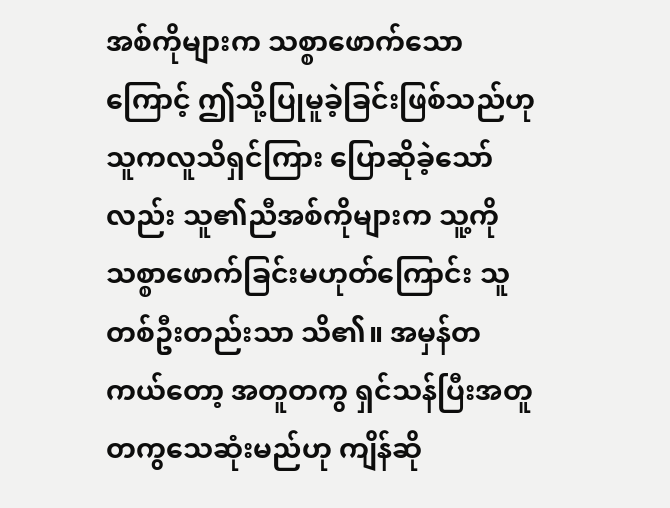အစ်ကိုများက သစ္စာဖောက်သောကြောင့် ဤသို့ပြုမူခဲ့ခြင်းဖြစ်သည်ဟု သူကလူသိရှင်ကြား ပြောဆိုခဲ့သော်လည်း သူ၏ညီအစ်ကိုများက သူ့ကို သစ္စာဖောက်ခြင်းမဟုတ်ကြောင်း သူ တစ်ဦးတည်းသာ သိ၏။ အမှန်တကယ်တော့ အတူတကွ ရှင်သန်ပြီးအတူတကွသေဆုံးမည်ဟု ကျိန်ဆို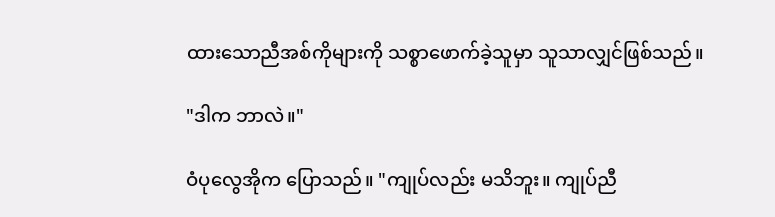ထားသောညီအစ်ကိုများကို သစ္စာဖောက်ခဲ့သူမှာ သူသာလျှင်ဖြစ်သည်။

"ဒါက ဘာလဲ။"

ဝံပုလွေအိုက ပြောသည်။ "ကျုပ်လည်း မသိဘူး။ ကျုပ်ညီ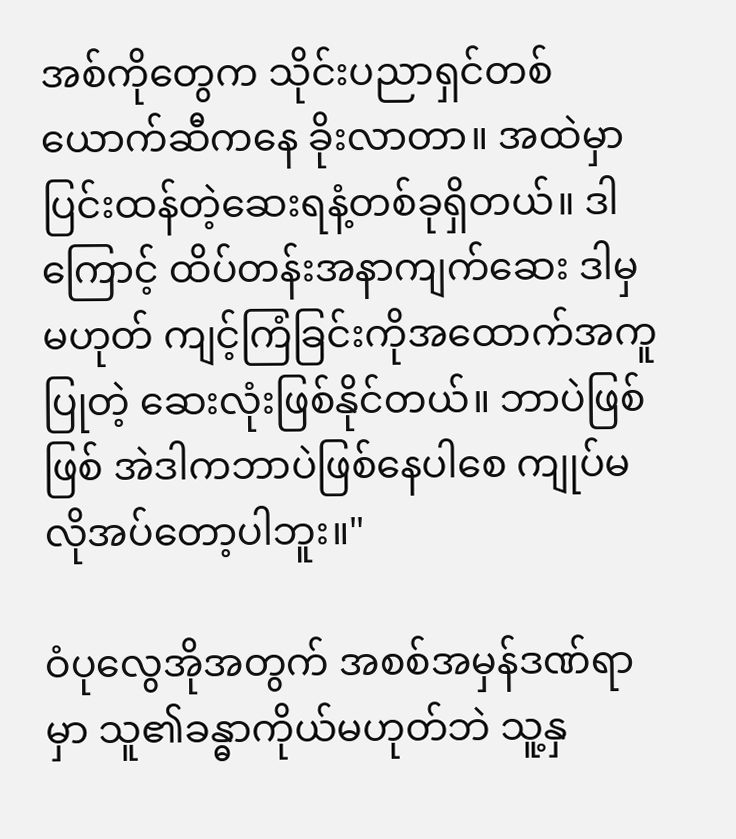အစ်ကိုတွေက သိုင်းပညာရှင်တစ်ယောက်ဆီကနေ ခိုးလာတာ။ အထဲမှာ ပြင်းထန်တဲ့ဆေးရနံ့တစ်ခုရှိတယ်။ ဒါကြောင့် ထိပ်တန်းအနာကျက်ဆေး ဒါမှမဟုတ် ကျင့်ကြံခြင်းကိုအထောက်အကူပြုတဲ့ ဆေးလုံးဖြစ်နိုင်တယ်။ ဘာပဲဖြစ်ဖြစ် အဲဒါကဘာပဲဖြစ်နေပါစေ ကျုပ်မလိုအပ်တော့ပါဘူး။"

ဝံပုလွေအိုအတွက် အစစ်အမှန်ဒဏ်ရာမှာ သူ၏ခန္ဓာကိုယ်မဟုတ်ဘဲ သူ့နှ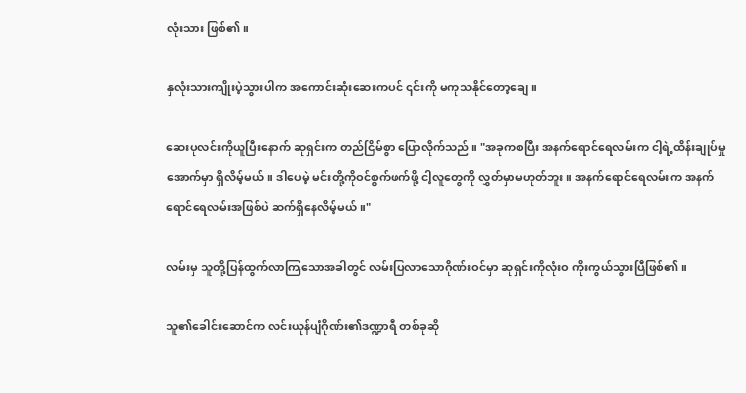လုံးသား ဖြစ်၏။

နှလုံးသားကျိုးပဲ့သွားပါက အကောင်းဆုံးဆေးကပင် ၎င်းကို မကုသနိုင်တော့ချေ။

ဆေးပုလင်းကိုယူပြီးနောက် ဆုရှင်းက တည်ငြိမ်စွာ ပြောလိုက်သည်။ "အခုကစပြီး အနက်ရောင်ရေလမ်းက ငါ့ရဲ့ထိန်းချုပ်မှုအောက်မှာ ရှိလိမ့်မယ်။ ဒါပေမဲ့ မင်းတို့ကိုဝင်စွက်ဖက်ဖို့ ငါ့လူတွေကို လွှတ်မှာမဟုတ်ဘူး။ အနက်ရောင်ရေလမ်းက အနက်ရောင်ရေလမ်းအဖြစ်ပဲ ဆက်ရှိနေလိမ့်မယ်။"

လမ်းမှ သူတို့ပြန်ထွက်လာကြသောအခါတွင် လမ်းပြလာသောဂိုဏ်းဝင်မှာ ဆုရှင်းကိုလုံးဝ ကိုးကွယ်သွားပြီဖြစ်၏။

သူ၏ခေါင်းဆောင်က လင်းယုန်ပျံဂိုဏ်း၏ဒဏ္ဍာရီ တစ်ခုဆို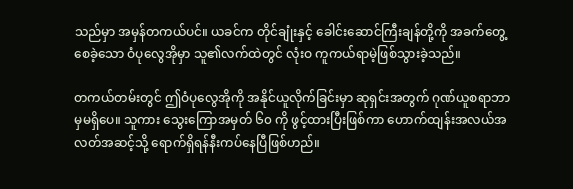သည်မှာ အမှန်တကယ်ပင်။ ယခင်က တိုင်ချုံးနှင့် ခေါင်းဆောင်ကြီးချန်တို့ကို အခက်တွေ့စေခဲ့သော ဝံပုလွေအိုမှာ သူ၏လက်ထဲတွင် လုံးဝ ကူကယ်ရာမဲ့ဖြစ်သွားခဲ့သည်။

တကယ်တမ်းတွင် ဤဝံပုလွေအိုကို အနိုင်ယူလိုက်ခြင်းမှာ ဆုရှင်းအတွက် ဂုဏ်ယူစရာဘာမှမရှိပေ။ သူကား သွေးကြောအမှတ် ၆၀ ကို ဖွင့်ထားပြီးဖြစ်ကာ ဟောက်ထျန်းအလယ်အလတ်အဆင့်သို့ ရောက်ရှိရန်နီးကပ်နေပြီဖြစ်ဟည်။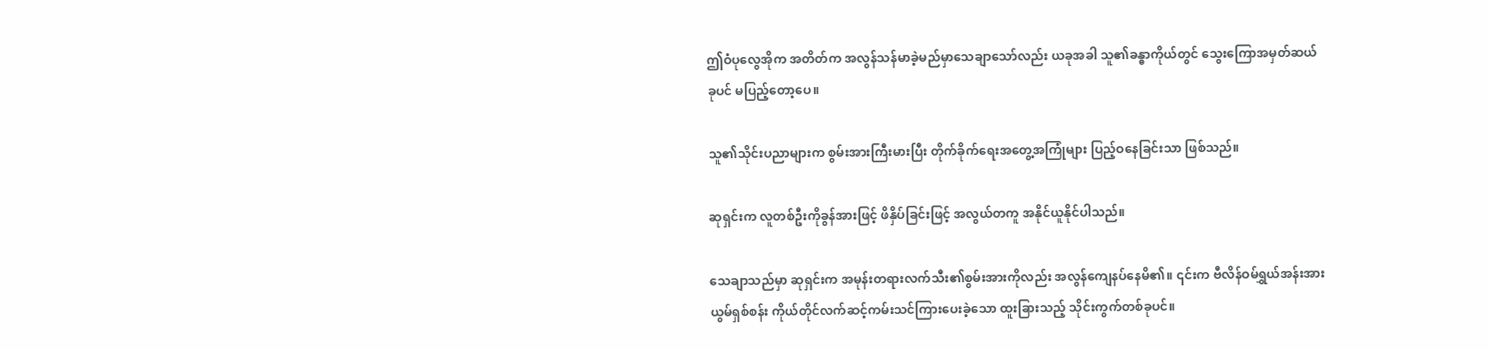ဤဝံပုလွေအိုက အတိတ်က အလွန်သန်မာခဲ့မည်မှာသေချာသော်လည်း ယခုအခါ သူ၏ခန္ဓာကိုယ်တွင် သွေးကြောအမှတ်ဆယ်ခုပင် မပြည့်တော့ပေ။

သူ၏သိုင်းပညာများက စွမ်းအားကြီးမားပြီး တိုက်ခိုက်ရေးအတွေ့အကြုံများ ပြည့်ဝနေခြင်းသာ ဖြစ်သည်။

ဆုရှင်းက လူတစ်ဦးကိုခွန်အားဖြင့် ဖိနှိပ်ခြင်းဖြင့် အလွယ်တကူ အနိုင်ယူနိုင်ပါသည်။

သေချာသည်မှာ ဆုရှင်းက အမုန်းတရားလက်သီး၏စွမ်းအားကိုလည်း အလွန်ကျေနပ်နေမိ၏။ ၎င်းက ဗီလိန်ဝမ်ရွှယ်အန်းအား ယွမ်ရှစ်စန်း ကိုယ်တိုင်လက်ဆင့်ကမ်းသင်ကြားပေးခဲ့သော ထူးခြားသည့် သိုင်းကွက်တစ်ခုပင်။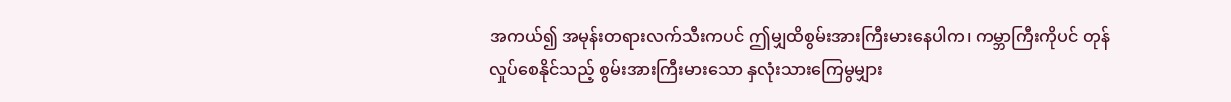အကယ်၍ အမုန်းတရားလက်သီးကပင် ဤမျှထိစွမ်းအားကြီးမားနေပါက၊ ကမ္ဘာကြီးကိုပင် တုန်လှုပ်စေနိုင်သည့် စွမ်းအားကြီးမားသော နှလုံးသားကြေမွမျှား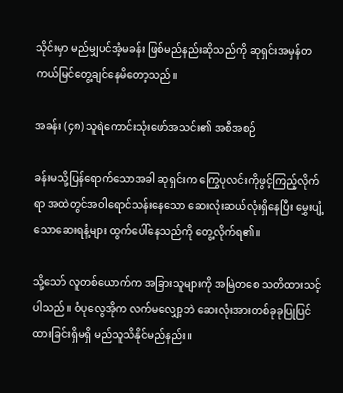သိုင်းမှာ မည်မျှပင်အံ့မခန်း ဖြစ်မည်နည်းဆိုသည်ကို ဆုရှင်းအမှန်တကယ်မြင်တွေ့ချင်နေမိတော့သည်။

အခန်း (၄၈) သူရဲကောင်းသုံးဖော်အသင်း၏ အစီအစဉ်

ခန်းမသို့ပြန်ရောက်သောအခါ ဆုရှင်းက ကြွေပုလင်းကိုဖွင့်ကြည့်လိုက်ရာ အထဲတွင်အဝါရောင်သန်းနေသော ဆေးလုံးဆယ်လုံးရှိနေပြီး မွှေးပျံ့သောဆေးရနံ့များ ထွက်ပေါ်နေသည်ကို တွေ့လိုက်ရ၏။

သို့သော် လူတစ်ယောက်က အခြားသူများကို အမြဲတစေ သတိထားသင့်ပါသည်။ ဝံပုလွေအိုက လက်မလျှော့ဘဲ ဆေးလုံးအားတစ်ခုခုပြုပြင်ထားခြင်းရှိမရှိ မည်သူသိနိုင်မည်နည်း။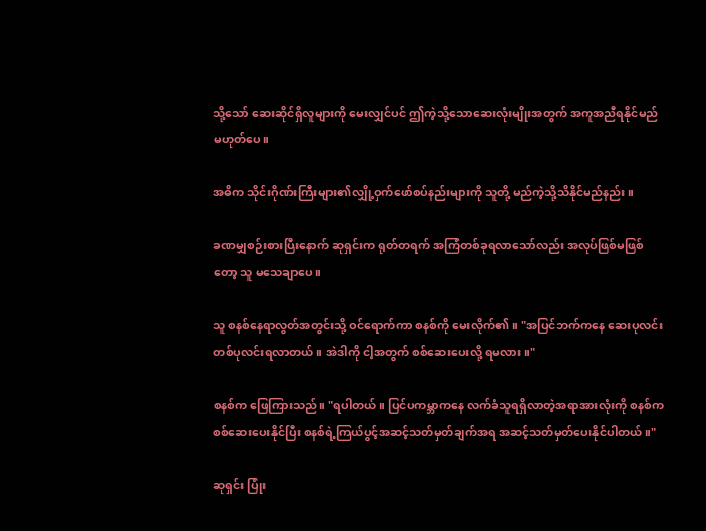သို့သော် ဆေးဆိုင်ရှိလူများကို မေးလျှင်ပင် ဤကဲ့သို့သောဆေးလုံးမျိုးအတွက် အကူအညီရနိုင်မည် မဟုတ်ပေ။

အဓိက သိုင်းဂိုဏ်းကြီးများ၏လျှို့ဝှက်ဖော်စပ်နည်းများကို သူတို့ မည်ကဲ့သို့သိနိုင်မည်နည်း။

ခဏမျှစဉ်းစားပြီးနောက် ဆုရှင်းက ရုတ်တရက် အကြံတစ်ခုရလာသော်လည်း အလုပ်ဖြစ်မဖြစ်တော့ သူ မသေချာပေ။

သူ စနစ်နေရာလွတ်အတွင်းသို့ ဝင်ရောက်ကာ စနစ်ကို မေးလိုက်၏။ "အပြင်ဘက်ကနေ ဆေးပုလင်း တစ်ပုလင်းရလာတယ်။ အဲဒါကို ငါ့အတွက် စစ်ဆေးပေးလို့ ရမလား။"

စနစ်က ဖြေကြားသည်။ "ရပါတယ်။ ပြင်ပကမ္ဘာကနေ လက်ခံသူရရှိလာတဲ့အရာအားလုံးကို စနစ်က စစ်ဆေးပေးနိုင်ပြီး စနစ်ရဲ့ကြယ်ပွင့်အဆင့်သတ်မှတ်ချက်အရ အဆင့်သတ်မှတ်ပေးနိုင်ပါတယ်။"

ဆုရှင်း ပြုံး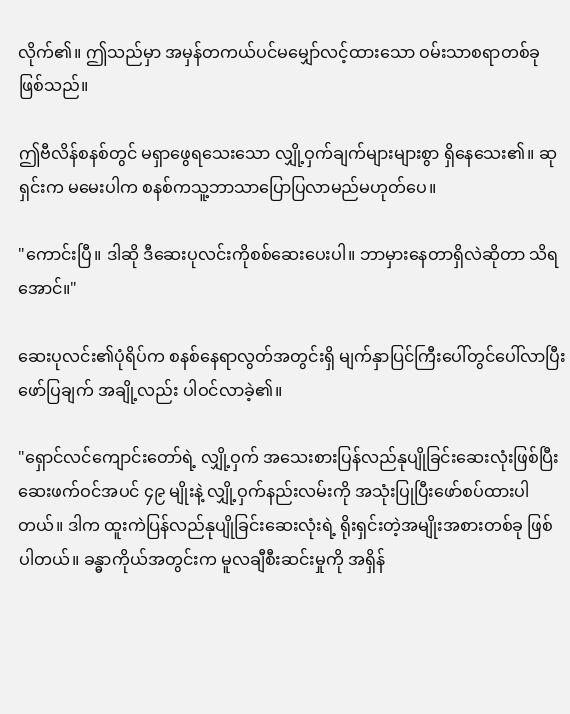လိုက်၏။ ဤသည်မှာ အမှန်တကယ်ပင်မမျှော်လင့်ထားသော ဝမ်းသာစရာတစ်ခု ဖြစ်သည်။

ဤဗီလိန်စနစ်တွင် မရှာဖွေရသေးသော လျှို့ဝှက်ချက်များများစွာ ရှိနေသေး၏။ ဆုရှင်းက မမေးပါက စနစ်ကသူ့ဘာသာပြောပြလာမည်မဟုတ်ပေ။

"ကောင်းပြီ။ ဒါဆို ဒီဆေးပုလင်းကိုစစ်ဆေးပေးပါ။ ဘာမှားနေတာရှိလဲဆိုတာ သိရအောင်။"

ဆေးပုလင်း၏ပုံရိပ်က စနစ်နေရာလွတ်အတွင်းရှိ မျက်နှာပြင်ကြီးပေါ်တွင်ပေါ်လာပြီး ဖော်ပြချက် အချို့လည်း ပါဝင်လာခဲ့၏။

"ရှောင်လင်ကျောင်းတော်ရဲ့ လျှို့ဝှက် အသေးစားပြန်လည်နုပျိုခြင်းဆေးလုံးဖြစ်ပြီး ဆေးဖက်ဝင်အပင် ၄၉ မျိုးနဲ့ လျှို့ဝှက်နည်းလမ်းကို အသုံးပြုပြီးဖော်စပ်ထားပါတယ်။ ဒါက ထူးကဲပြန်လည်နုပျိုခြင်းဆေးလုံးရဲ့ ရိုးရှင်းတဲ့အမျိုးအစားတစ်ခု ဖြစ်ပါတယ်။ ခန္ဓာကိုယ်အတွင်းက မူလချီစီးဆင်းမှုကို အရှိန်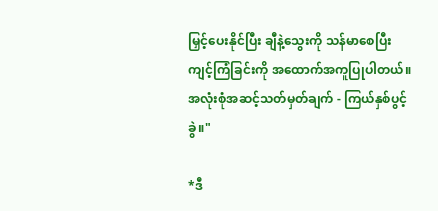မြှင့်ပေးနိုင်ပြီး ချီနဲ့သွေးကို သန်မာစေပြီး ကျင့်ကြံခြင်းကို အထောက်အကူပြုပါတယ်။ အလုံးစုံအဆင့်သတ်မှတ်ချက် - ကြယ်နှစ်ပွင့်ခွဲ။"

*ဒီ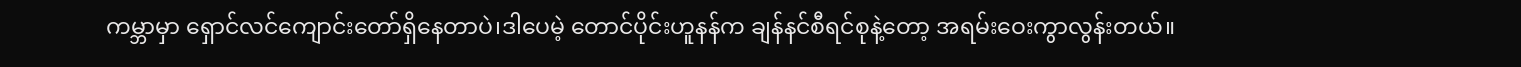ကမ္ဘာမှာ ရှောင်လင်ကျောင်းတော်ရှိနေတာပဲ၊ဒါပေမဲ့ တောင်ပိုင်းဟူနန်က ချန်နင်စီရင်စုနဲ့တော့ အရမ်းဝေးကွာလွန်းတယ်။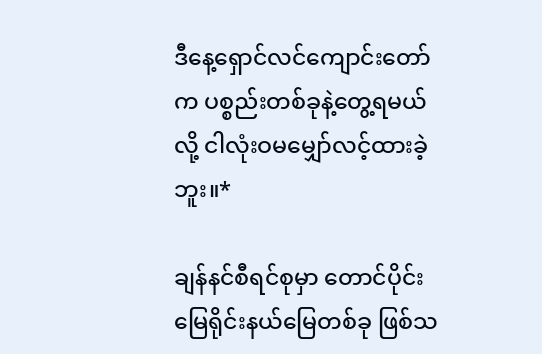ဒီနေ့ရှောင်လင်ကျောင်းတော်က ပစ္စည်းတစ်ခုနဲ့တွေ့ရမယ်လို့ ငါလုံးဝမမျှော်လင့်ထားခဲ့ဘူး။*

ချန်နင်စီရင်စုမှာ တောင်ပိုင်းမြေရိုင်းနယ်မြေတစ်ခု ဖြစ်သ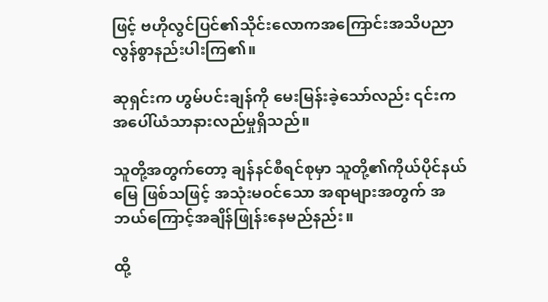ဖြင့် ဗဟိုလွင်ပြင်၏သိုင်းလောကအကြောင်းအသိပညာ လွန်စွာနည်းပါးကြ၏။

ဆုရှင်းက ဟွမ်ပင်းချန်ကို မေးမြန်းခဲ့သော်လည်း ၎င်းက အပေါ်ယံသာနားလည်မှုရှိသည်။

သူတို့အတွက်တော့ ချန်နင်စီရင်စုမှာ သူတို့၏ကိုယ်ပိုင်နယ်မြေ ဖြစ်သဖြင့် အသုံးမဝင်သော အရာများအတွက် အဘယ်ကြောင့်အချိန်ဖြုန်းနေမည်နည်း။

ထို့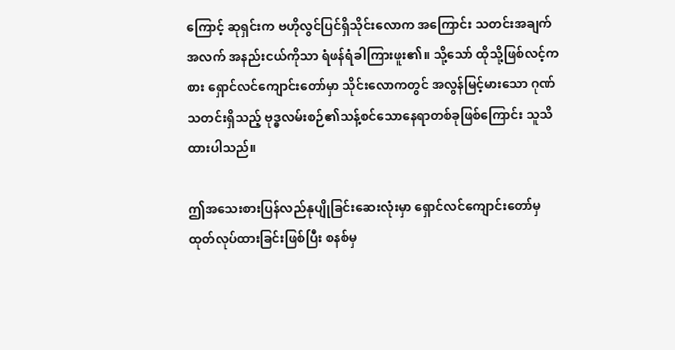ကြောင့် ဆုရှင်းက ဗဟိုလွင်ပြင်ရှိသိုင်းလောက အကြောင်း သတင်းအချက်အလက် အနည်းငယ်ကိုသာ ရံဖန်ရံခါကြားဖူး၏။ သို့သော် ထိုသို့ဖြစ်လင့်ကစား ရှောင်လင်ကျောင်းတော်မှာ သိုင်းလောကတွင် အလွန်မြင့်မားသော ဂုဏ်သတင်းရှိသည့် ဗုဒ္ဓလမ်းစဉ်၏သန့်စင်သောနေရာတစ်ခုဖြစ်ကြောင်း သူသိထားပါသည်။

ဤအသေးစားပြန်လည်နုပျိုခြင်းဆေးလုံးမှာ ရှောင်လင်ကျောင်းတော်မှ ထုတ်လုပ်ထားခြင်းဖြစ်ပြီး စနစ်မှ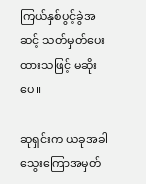ကြယ်နှစ်ပွင့်ခွဲအဆင့် သတ်မှတ်ပေးထားသဖြင့် မဆိုးပေ။

ဆုရှင်းက ယခုအခါသွေးကြောအမှတ်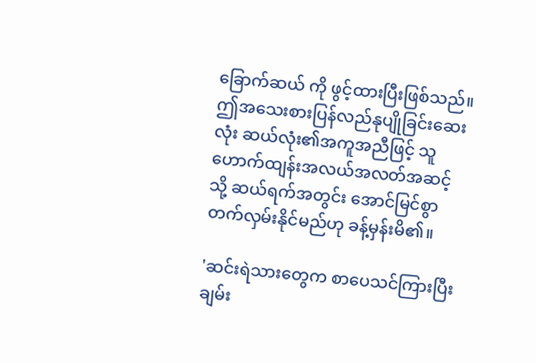ခြောက်ဆယ် ကို ဖွင့်ထားပြီးဖြစ်သည်။ ဤအသေးစားပြန်လည်နုပျိုခြင်းဆေးလုံး ဆယ်လုံး၏အကူအညီဖြင့် သူ ဟောက်ထျန်းအလယ်အလတ်အဆင့်သို့ ဆယ်ရက်အတွင်း အောင်မြင်စွာတက်လှမ်းနိုင်မည်ဟု ခန့်မှန်းမိ၏။

'ဆင်းရဲသားတွေက စာပေသင်ကြားပြီး ချမ်း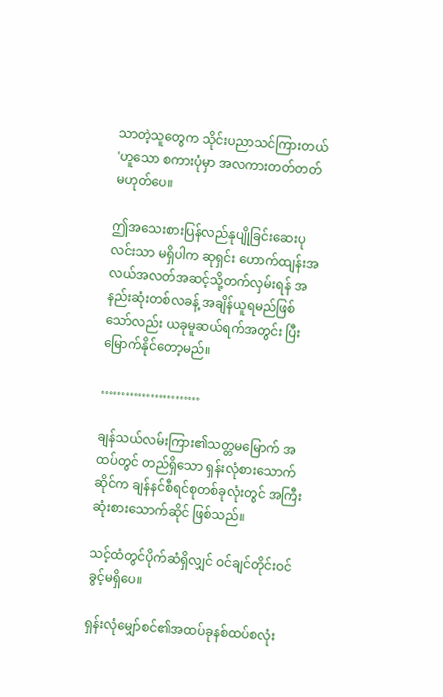သာတဲ့သူတွေက သိုင်းပညာသင်ကြားတယ် 'ဟူသော စကားပုံမှာ အလကားတတ်တတ်မဟုတ်ပေ။

ဤအသေးစားပြန်လည်နုပျိုခြင်းဆေးပုလင်းသာ မရှိပါက ဆုရှင်း ဟောက်ထျန်းအလယ်အလတ်အဆင့်သို့တက်လှမ်းရန် အနည်းဆုံးတစ်လခန့် အချိန်ယူရမည်ဖြစ်သော်လည်း ယခုမူဆယ်ရက်အတွင်း ပြီးမြောက်နိုင်တော့မည်။

……………………

ချန်သယ်လမ်းကြား၏သတ္တမမြောက် အထပ်တွင် တည်ရှိသော ရှန်းလုံစားသောက်ဆိုင်က ချန်နင်စီရင်စုတစ်ခုလုံးတွင် အကြီးဆုံးစားသောက်ဆိုင် ဖြစ်သည်။

သင့်ထံတွင်ပိုက်ဆံရှိလျှင် ဝင်ချင်တိုင်းဝင်ခွင့်မရှိပေ။

ရှန်းလုံမျှော်စင်၏အထပ်ခုနစ်ထပ်စလုံး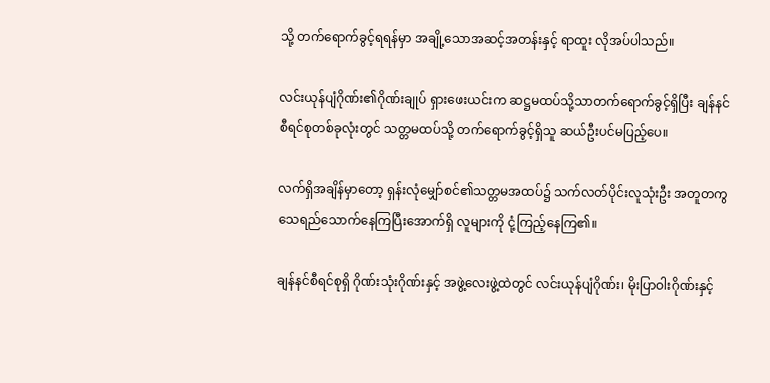သို့ တက်ရောက်ခွင့်ရရန်မှာ အချို့သောအဆင့်အတန်းနှင့် ရာထူး လိုအပ်ပါသည်။

လင်းယုန်ပျံဂိုဏ်း၏ဂိုဏ်းချုပ် ရှားဖေးယင်းက ဆဋ္ဌမထပ်သို့သာတက်ရောက်ခွင့်ရှိပြီး ချန်နင်စီရင်စုတစ်ခုလုံးတွင် သတ္တမထပ်သို့ တက်ရောက်ခွင့်ရှိသူ ဆယ်ဦးပင်မပြည့်ပေ။

လက်ရှိအချိန်မှာတော့ ရှန်းလုံမျှော်စင်၏သတ္တမအထပ်၌ သက်လတ်ပိုင်းလူသုံးဦး အတူတကွ သေရည်သောက်နေကြပြီးအောက်ရှိ လူများကို ငုံ့ကြည့်နေကြ၏။

ချန်နင်စီရင်စုရှိ ဂိုဏ်းသုံးဂိုဏ်းနှင့် အဖွဲ့လေးဖွဲ့ထဲတွင် လင်းယုန်ပျံဂိုဏ်း၊ မိုးပြာဝါးဂိုဏ်းနှင့်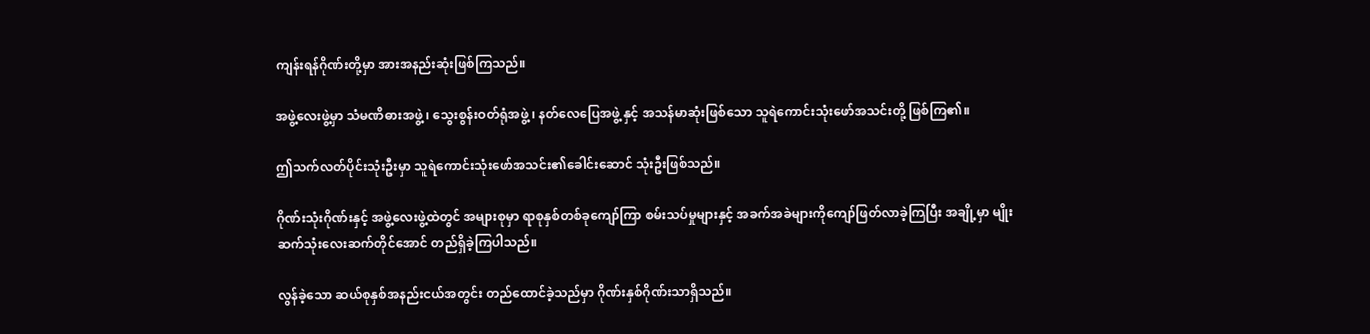ကျန်းရန်ဂိုဏ်းတို့မှာ အားအနည်းဆုံးဖြစ်ကြသည်။

အဖွဲ့လေးဖွဲ့မှာ သံမဏိဓားအဖွဲ့ ၊ သွေးစွန်းဝတ်ရုံအဖွဲ့ ၊ နတ်လေပြေအဖွဲ့ နှင့် အသန်မာဆုံးဖြစ်သော သူရဲကောင်းသုံးဖော်အသင်းတို့ ဖြစ်ကြ၏။

ဤသက်လတ်ပိုင်းသုံးဦးမှာ သူရဲကောင်းသုံးဖော်အသင်း၏ခေါင်းဆောင် သုံးဦးဖြစ်သည်။

ဂိုဏ်းသုံးဂိုဏ်းနှင့် အဖွဲ့လေးဖွဲ့ထဲတွင် အများစုမှာ ရာစုနှစ်တစ်ခုကျော်ကြာ စမ်းသပ်မှုများနှင့် အခက်အခဲများကိုကျော်ဖြတ်လာခဲ့ကြပြီး အချို့မှာ မျိုးဆက်သုံးလေးဆက်တိုင်အောင် တည်ရှိခဲ့ကြပါသည်။

လွန်ခဲ့သော ဆယ်စုနှစ်အနည်းငယ်အတွင်း တည်ထောင်ခဲ့သည်မှာ ဂိုဏ်းနှစ်ဂိုဏ်းသာရှိသည်။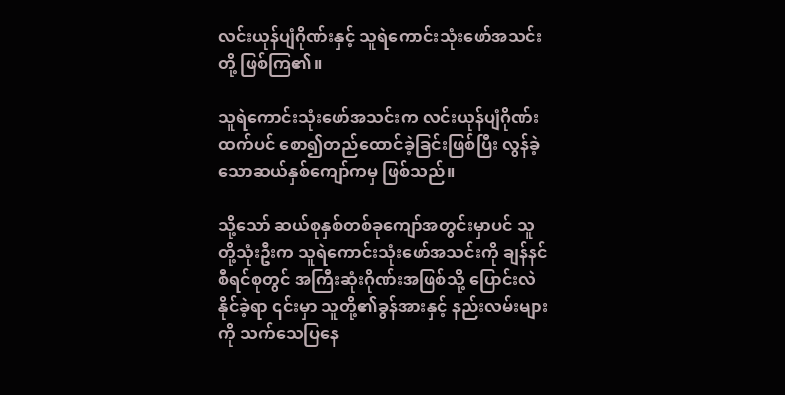လင်းယုန်ပျံဂိုဏ်းနှင့် သူရဲကောင်းသုံးဖော်အသင်းတို့ ဖြစ်ကြ၏။

သူရဲကောင်းသုံးဖော်အသင်းက လင်းယုန်ပျံဂိုဏ်းထက်ပင် စော၍တည်ထောင်ခဲ့ခြင်းဖြစ်ပြီး လွန်ခဲ့သောဆယ်နှစ်ကျော်ကမှ ဖြစ်သည်။

သို့သော် ဆယ်စုနှစ်တစ်ခုကျော်အတွင်းမှာပင် သူတို့သုံးဦးက သူရဲကောင်းသုံးဖော်အသင်းကို ချန်နင်စီရင်စုတွင် အကြီးဆုံးဂိုဏ်းအဖြစ်သို့ ပြောင်းလဲနိုင်ခဲ့ရာ ၎င်းမှာ သူတို့၏ခွန်အားနှင့် နည်းလမ်းများကို သက်သေပြနေ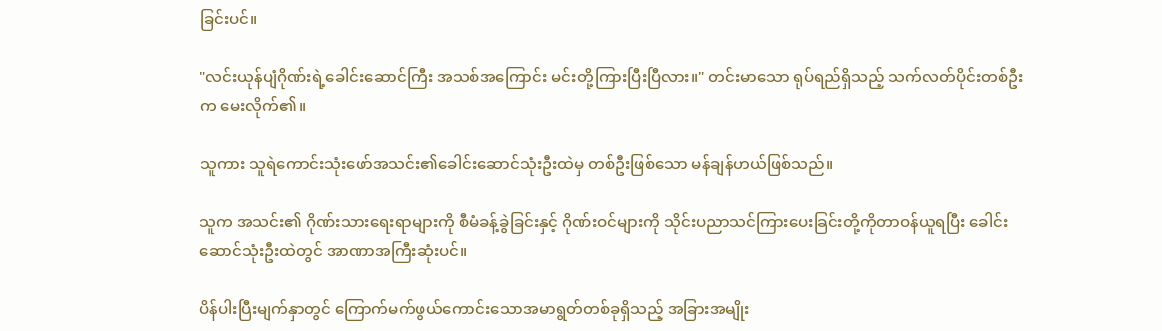ခြင်းပင်။

"လင်းယုန်ပျံဂိုဏ်းရဲ့ခေါင်းဆောင်ကြီး အသစ်အကြောင်း မင်းတို့ကြားပြီးပြီလား။" တင်းမာသော ရုပ်ရည်ရှိသည့် သက်လတ်ပိုင်းတစ်ဦးက မေးလိုက်၏။

သူကား သူရဲကောင်းသုံးဖော်အသင်း၏ခေါင်းဆောင်သုံးဦးထဲမှ တစ်ဦးဖြစ်သော မန်ချန်ဟယ်ဖြစ်သည်။

သူက အသင်း၏ ဂိုဏ်းသားရေးရာများကို စီမံခန့်ခွဲခြင်းနှင့် ဂိုဏ်းဝင်များကို သိုင်းပညာသင်ကြားပေးခြင်းတို့ကိုတာဝန်ယူရပြီး ခေါင်းဆောင်သုံးဦးထဲတွင် အာဏာအကြီးဆုံးပင်။

ပိန်ပါးပြီးမျက်နှာတွင် ကြောက်မက်ဖွယ်ကောင်းသောအမာရွတ်တစ်ခုရှိသည့် အခြားအမျိုး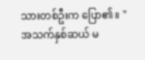သားတစ်ဦးက ပြော၏။ "အသက်နှစ်ဆယ် မ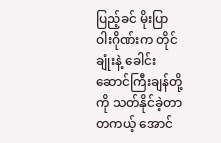ပြည့်ခင် မိုးပြာဝါးဂိုဏ်းက တိုင်ချုံးနဲ့ ခေါင်းဆောင်ကြီးချန်တို့ကို သတ်နိုင်ခဲ့တာ တကယ့် အောင်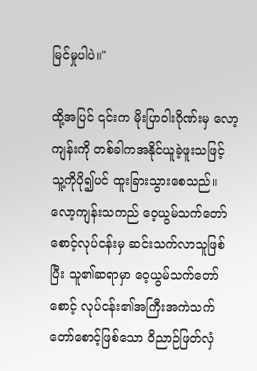မြင်မှုပါပဲ။"

ထို့အပြင် ၎င်းက မိုးပြာဝါးဂိုဏ်းမှ လော့ကျန်းကို တစ်ခါကအနိုင်ယူခဲ့ဖူးသဖြင့် သူ့ကိုပို၍ပင် ထူးခြားသွားစေသည်။ လော့ကျန်းသကည် ဝေ့ယွမ်သက်တော်စောင့်လုပ်ငန်းမှ ဆင်းသက်လာသူဖြစ်ပြီး သူ၏ဆရာမှာ ဝေ့ယွမ်သက်တော်စောင့် လုပ်ငန်း၏အကြီးအကဲသက်တော်စောင့်ဖြစ်သော ဝိညာဉ်ဖြတ်လှံ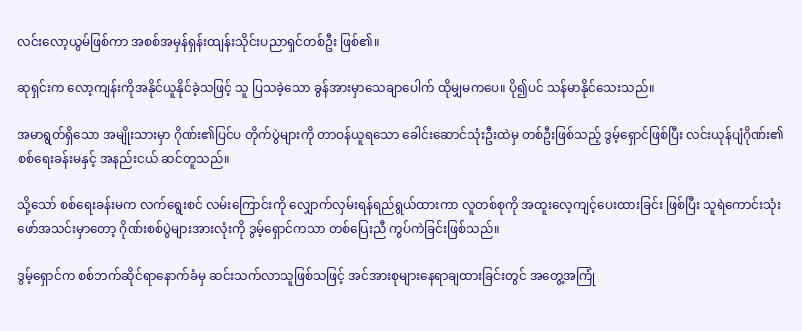လင်းလော့ယွမ်ဖြစ်ကာ အစစ်အမှန်ရှန်းထျန်းသိုင်းပညာရှင်တစ်ဦး ဖြစ်၏။

ဆုရှင်းက လော့ကျန်းကိုအနိုင်ယူနိုင်ခဲ့သဖြင့် သူ ပြသခဲ့သော ခွန်အားမှာသေချာပေါက် ထိုမျှမကပေ။ ပို၍ပင် သန်မာနိုင်သေးသည်။

အမာရွတ်ရှိသော အမျိုးသားမှာ ဂိုဏ်း၏ပြင်ပ တိုက်ပွဲများကို တာဝန်ယူရသော ခေါင်းဆောင်သုံးဦးထဲမှ တစ်ဦးဖြစ်သည့် ဒွမ့်ရှောင်ဖြစ်ပြီး လင်းယုန်ပျံဂိုဏ်း၏စစ်ရေးခန်းမနှင့် အနည်းငယ် ဆင်တူသည်။

သို့သော် စစ်ရေးခန်းမက လက်ရွေးစင် လမ်းကြောင်းကို လျှောက်လှမ်းရန်ရည်ရွယ်ထားကာ လူတစ်စုကို အထူးလေ့ကျင့်ပေးထားခြင်း ဖြစ်ပြီး သူရဲကောင်းသုံးဖော်အသင်းမှာတော့ ဂိုဏ်းစစ်ပွဲများအားလုံးကို ဒွမ့်ရှောင်ကသာ တစ်ပြေးညီ ကွပ်ကဲခြင်းဖြစ်သည်။

ဒွမ့်ရှောင်က စစ်ဘက်ဆိုင်ရာနောက်ခံမှ ဆင်းသက်လာသူဖြစ်သဖြင့် အင်အားစုများနေရာချထားခြင်းတွင် အတွေ့အကြုံ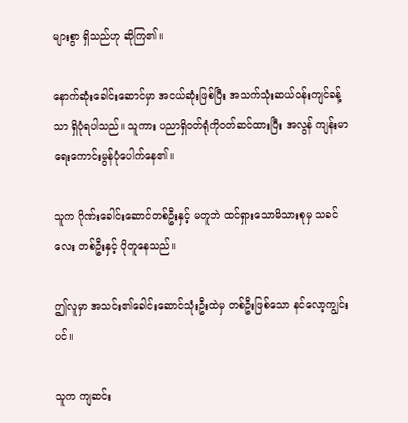များစွာ ရှိသည်ဟု ဆိုကြ၏။

နောက်ဆုံးခေါင်းဆောင်မှာ အငယ်ဆုံးဖြစ်ပြီး အသက်သုံးဆယ်ဝန်းကျင်ခန့်သာ ရှိပုံရပါသည်။ သူကား ပညာရှိဝတ်ရုံကိုဝတ်ဆင်ထားပြီး အလွန် ကျန်းမာရေးကောင်းမွန်ပုံပေါက်နေ၏။

သူက ဂိုဏ်းခေါင်းဆောင်တစ်ဦးနှင့် မတူဘဲ ထင်ရှားသောမိသားစုမှ သခင်လေး တစ်ဦးနှင့် ပိုတူနေသည်။

ဤလူမှာ အသင်း၏ခေါင်းဆောင်သုံးဦးထဲမှ တစ်ဦးဖြစ်သော နင်လော့ကျွင်းပင်။

သူက ကျဆင်း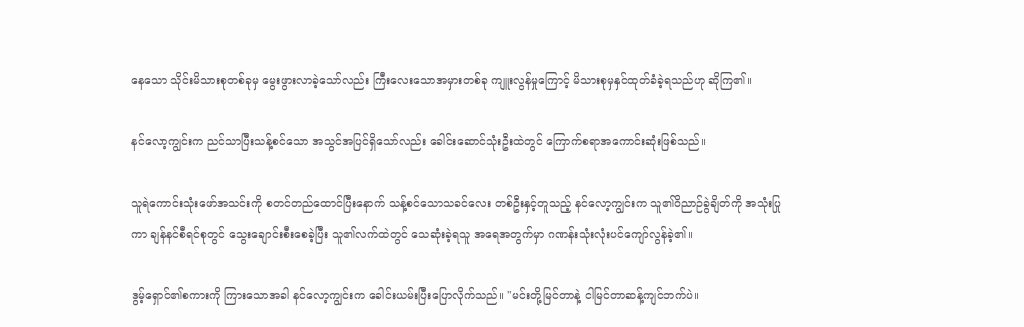နေသော သိုင်းမိသားစုတစ်ခုမှ မွေးဖွားလာခဲ့သော်လည်း ကြီးလေးသောအမှားတစ်ခု ကျူးလွန်မှုကြောင့် မိသားစုမှနှင်ထုတ်ခံခဲ့ရသည်ဟု ဆိုကြ၏။

နင်လော့ကျွင်းက ညင်သာပြီးသန့်စင်သော အသွင်အပြင်ရှိသော်လည်း ခေါင်းဆောင်သုံးဦးထဲတွင် ကြောက်စရာအကောင်းဆုံးဖြစ်သည်။

သူရဲကောင်းသုံးဖော်အသင်းကို စတင်တည်ထောင်ပြီးနောက် သန့်စင်သောသခင်လေး တစ်ဦးနှင့်တူသည့် နင်လော့ကျွင်းက သူ၏ဝိညာဉ်ခွဲချိတ်ကို အသုံးပြုကာ ချန်နင်စီရင်စုတွင် သွေးချောင်းစီးစေခဲ့ပြီး သူ၏လက်ထဲတွင် သေဆုံးခဲ့ရသူ အရေအတွက်မှာ ဂဏန်းသုံးလုံးပင်ကျော်လွန်ခဲ့၏။

ဒွမ့်ရှောင်၏စကားကို ကြားသောအခါ နင်လော့ကျွင်းက ခေါင်းယမ်းပြီးပြောလိုက်သည်။ "မင်းတို့မြင်တာနဲ့ ငါမြင်တာဆန့်ကျင်ဘက်ပဲ။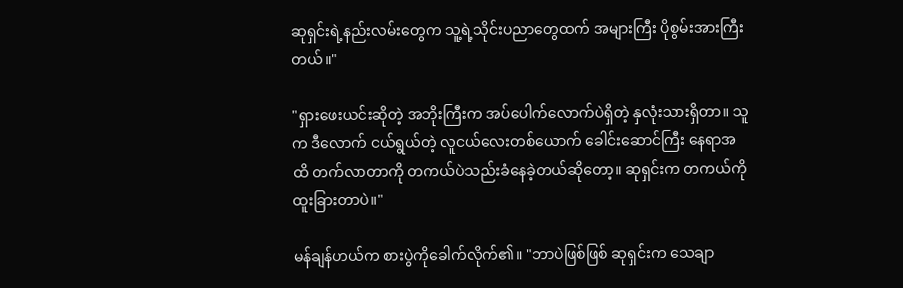ဆုရှင်းရဲ့နည်းလမ်းတွေက သူ့ရဲ့သိုင်းပညာတွေထက် အများကြီး ပိုစွမ်းအားကြီးတယ်။"

"ရှားဖေးယင်းဆိုတဲ့ အဘိုးကြီးက အပ်ပေါက်လောက်ပဲရှိတဲ့ နှလုံးသားရှိတာ။ သူက ဒီလောက် ငယ်ရွယ်တဲ့ လူငယ်လေးတစ်ယောက် ခေါင်းဆောင်ကြီး နေရာအထိ တက်လာတာကို တကယ်ပဲသည်းခံနေခဲ့တယ်ဆိုတော့။ ဆုရှင်းက တကယ်ကို ထူးခြားတာပဲ။"

မန်ချန်ဟယ်က စားပွဲကိုခေါက်လိုက်၏။ "ဘာပဲဖြစ်ဖြစ် ဆုရှင်းက သေချာ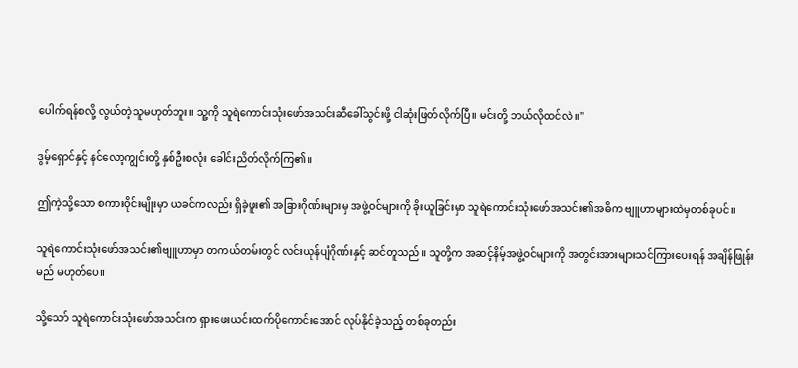ပေါက်ရန်စလို့ လွယ်တဲ့သူမဟုတ်ဘူး။ သူ့ကို သူရဲကောင်းသုံးဖော်အသင်းဆီခေါ်သွင်းဖို့ ငါဆုံးဖြတ်လိုက်ပြီ။ မင်းတို့ ဘယ်လိုထင်လဲ။"

ဒွမ့်ရှောင်နှင့် နင်လော့ကျွင်းတို့ နှစ်ဦးစလုံး ခေါင်းညိတ်လိုက်ကြ၏။

ဤကဲ့သို့သော စကားဝိုင်းမျိုးမှာ ယခင်ကလည်း ရှိခဲ့ဖူး၏ အခြားဂိုဏ်းများမှ အဖွဲ့ဝင်များကို ခိုးယူခြင်းမှာ သူရဲကောင်းသုံးဖော်အသင်း၏အဓိက ဗျူဟာများထဲမှတစ်ခုပင်။

သူရဲကောင်းသုံးဖော်အသင်း၏ဗျူဟာမှာ တကယ်တမ်းတွင် လင်းယုန်ပျံဂိုဏ်းနှင့် ဆင်တူသည်။ သူတို့က အဆင့်နိမ့်အဖွဲ့ဝင်များကို အတွင်းအားများသင်ကြားပေးရန် အချိန်ဖြုန်းမည် မဟုတ်ပေ။

သို့သော် သူရဲကောင်းသုံးဖော်အသင်းက ရှားဖေးယင်းထက်ပိုကောင်းအောင် လုပ်နိုင်ခဲ့သည့် တစ်ခုတည်း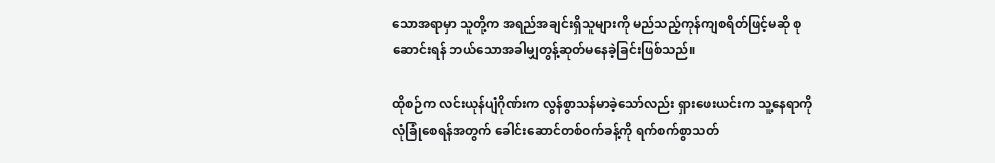သောအရာမှာ သူတို့က အရည်အချင်းရှိသူများကို မည်သည့်ကုန်ကျစရိတ်ဖြင့်မဆို စုဆောင်းရန် ဘယ်သောအခါမျှတွန့်ဆုတ်မနေခဲ့ခြင်းဖြစ်သည်။

ထိုစဉ်က လင်းယုန်ပျံဂိုဏ်းက လွန်စွာသန်မာခဲ့သော်လည်း ရှားဖေးယင်းက သူ့နေရာကို လုံခြုံစေရန်အတွက် ခေါင်းဆောင်တစ်ဝက်ခန့်ကို ရက်စက်စွာသတ်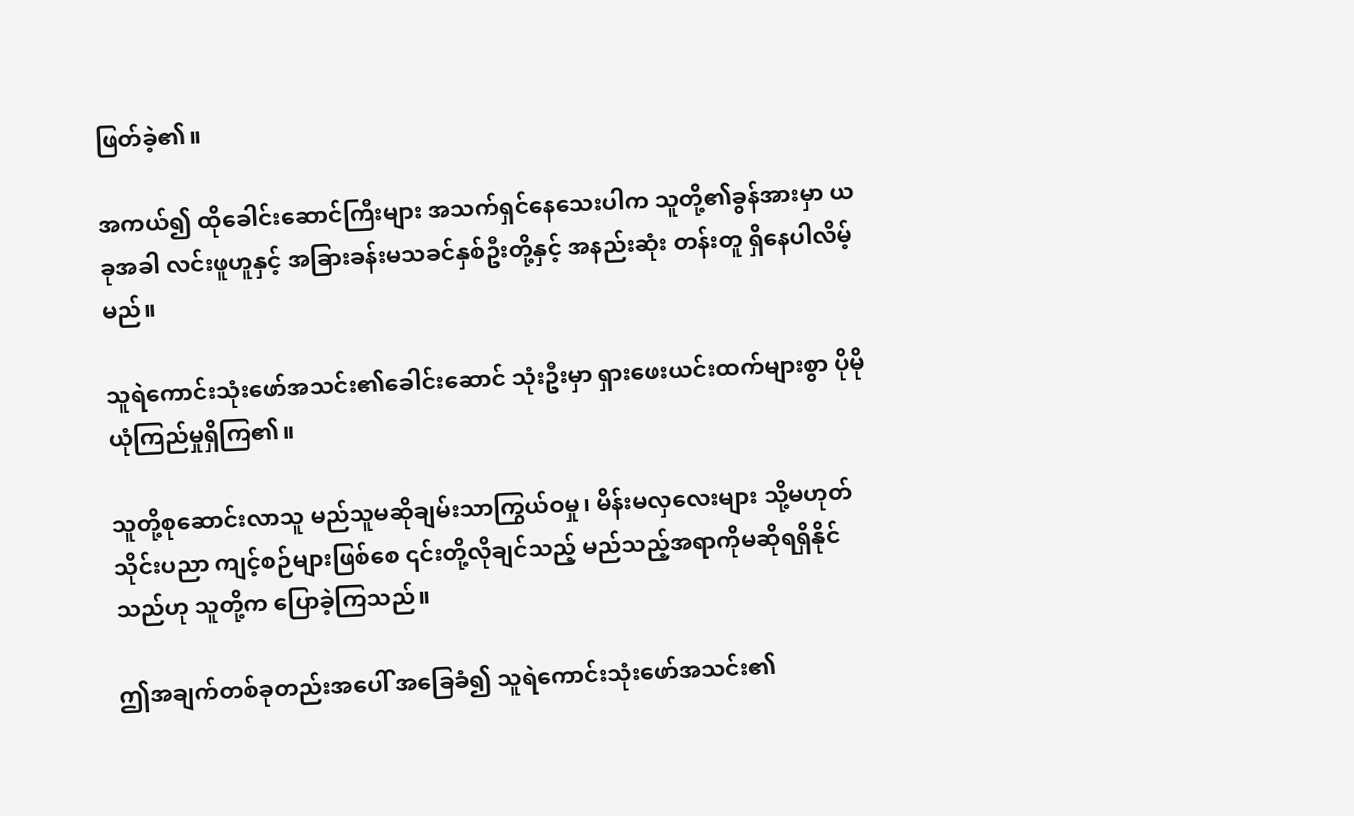ဖြတ်ခဲ့၏။

အကယ်၍ ထိုခေါင်းဆောင်ကြီးများ အသက်ရှင်နေသေးပါက သူတို့၏ခွန်အားမှာ ယခုအခါ လင်းဖူဟူနှင့် အခြားခန်းမသခင်နှစ်ဦးတို့နှင့် အနည်းဆုံး တန်းတူ ရှိနေပါလိမ့်မည်။

သူရဲကောင်းသုံးဖော်အသင်း၏ခေါင်းဆောင် သုံးဦးမှာ ရှားဖေးယင်းထက်များစွာ ပိုမိုယုံကြည်မှုရှိကြ၏။

သူတို့စုဆောင်းလာသူ မည်သူမဆိုချမ်းသာကြွယ်ဝမှု၊ မိန်းမလှလေးများ သို့မဟုတ် သိုင်းပညာ ကျင့်စဉ်များဖြစ်စေ ၎င်းတို့လိုချင်သည့် မည်သည့်အရာကိုမဆိုရရှိနိုင်သည်ဟု သူတို့က ပြောခဲ့ကြသည်။

ဤအချက်တစ်ခုတည်းအပေါ် အခြေခံ၍ သူရဲကောင်းသုံးဖော်အသင်း၏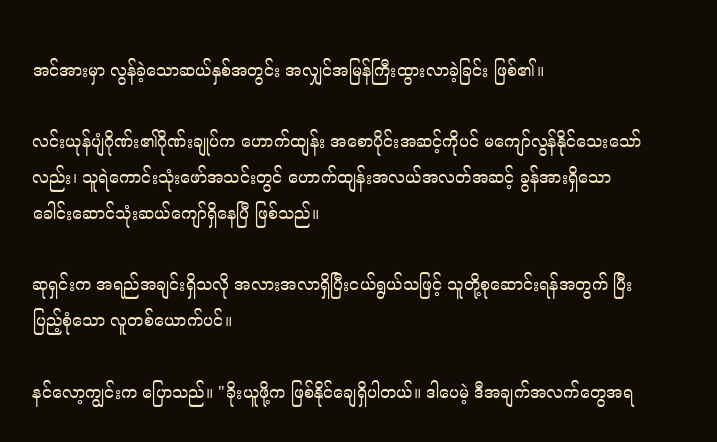အင်အားမှာ လွန်ခဲ့သောဆယ်နှစ်အတွင်း အလျှင်အမြန်ကြီးထွားလာခဲ့ခြင်း ဖြစ်၏။

လင်းယုန်ပျံဂိုဏ်း၏ဂိုဏ်းချုပ်က ဟောက်ထျန်း အစောပိုင်းအဆင့်ကိုပင် မကျော်လွန်နိုင်သေးသော်လည်း၊ သူရဲကောင်းသုံးဖော်အသင်းတွင် ဟောက်ထျန်းအလယ်အလတ်အဆင့် ခွန်အားရှိသောခေါင်းဆောင်သုံးဆယ်ကျော်ရှိနေပြီ ဖြစ်သည်။

ဆုရှင်းက အရည်အချင်းရှိသလို အလားအလာရှိပြီးငယ်ရွယ်သဖြင့် သူတို့စုဆောင်းရန်အတွက် ပြီးပြည့်စုံသော လူတစ်ယောက်ပင်။

နင်လော့ကျွင်းက ပြောသည်။ "ခိုးယူဖို့က ဖြစ်နိုင်ချေရှိပါတယ်။ ဒါပေမဲ့ ဒီအချက်အလက်တွေအရ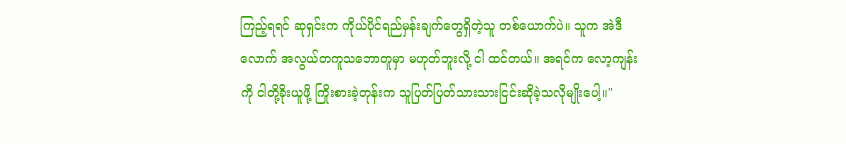ကြည့်ရရင် ဆုရှင်းက ကိုယ်ပိုင်ရည်မှန်းချက်တွေရှိတဲ့သူ တစ်ယောက်ပဲ။ သူက အဲဒီလောက် အလွယ်တကူသဘောတူမှာ မဟုတ်ဘူးလို့ ငါ ထင်တယ်။ အရင်က လော့ကျန်းကို ငါတို့ခိုးယူဖို့ ကြိုးစားခဲ့တုန်းက သူပြတ်ပြတ်သားသားငြင်းဆိုခဲ့သလိုမျိုးပေါ့။"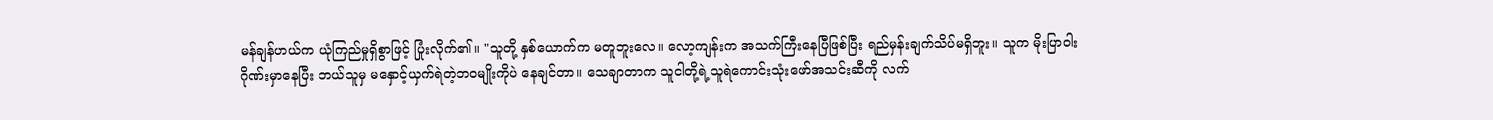မန်ချန်ဟယ်က ယုံကြည်မှုရှိစွာဖြင့် ပြုံးလိုက်၏။ "သူတို့ နှစ်ယောက်က မတူဘူးလေ။ လော့ကျန်းက အသက်ကြီးနေပြီဖြစ်ပြီး ရည်မှန်းချက်သိပ်မရှိဘူး။ သူက မိုးပြာဝါးဂိုဏ်းမှာနေပြီး ဘယ်သူမှ မနှောင့်ယှက်ရဲတဲ့ဘဝမျိုးကိုပဲ နေချင်တာ။ သေချာတာက သူငါတို့ရဲ့သူရဲကောင်းသုံးဖော်အသင်းဆီကို လက်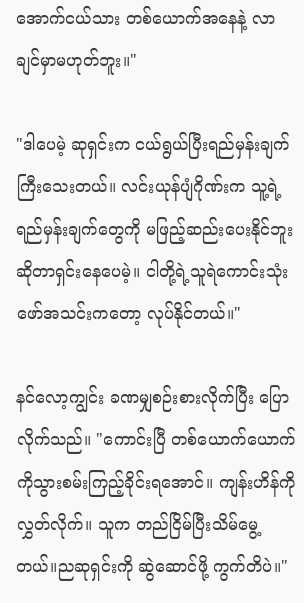အောက်ငယ်သား တစ်ယောက်အနေနဲ့ လာချင်မှာမဟုတ်ဘူး။"

"ဒါပေမဲ့ ဆုရှင်းက ငယ်ရွယ်ပြီးရည်မှန်းချက်ကြီးသေးတယ်။ လင်းယုန်ပျံဂိုဏ်းက သူ့ရဲ့ရည်မှန်းချက်တွေကို မဖြည့်ဆည်းပေးနိုင်ဘူးဆိုတာရှင်းနေပေမဲ့။ ငါတို့ရဲ့သူရဲကောင်းသုံးဖော်အသင်းကတော့ လုပ်နိုင်တယ်။"

နင်လော့ကျွင်း ခဏမျှစဉ်းစားလိုက်ပြီး ပြောလိုက်သည်။ "ကောင်းပြီ တစ်ယောက်ယောက်ကိုသွားစမ်းကြည့်ခိုင်းရအောင်။ ကျန်းဟိန်ကို လွှတ်လိုက်။ သူက တည်ငြိမ်ပြီးသိမ်မွေ့တယ်။ညဆုရှင်းကို ဆွဲဆောင်ဖို့ ကွက်တိပဲ။"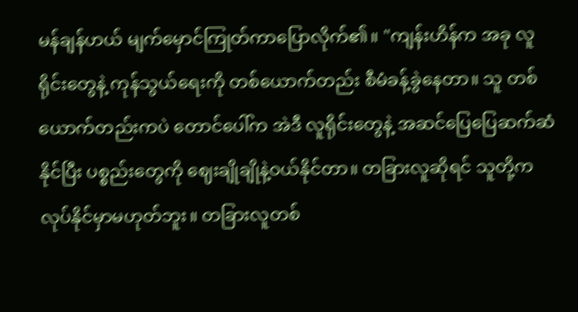မန်ချန်ဟယ် မျက်မှောင်ကြုတ်ကာပြောလိုက်၏။ "ကျန်းဟိန်က အခု လူရိုင်းတွေနဲ့ ကုန်သွယ်ရေးကို တစ်ယောက်တည်း စီမံခန့်ခွဲနေတာ။ သူ တစ်ယောက်တည်းကပဲ တောင်ပေါ်က အဲဒီ လူရိုင်းတွေနဲ့ အဆင်ပြေပြေဆက်ဆံနိုင်ပြီး ပစ္စည်းတွေကို ဈေးချိုချိုနဲ့ဝယ်နိုင်တာ။ တခြားလူဆိုရင် သူတို့က လုပ်နိုင်မှာမဟုတ်ဘူး။ တခြားလူတစ်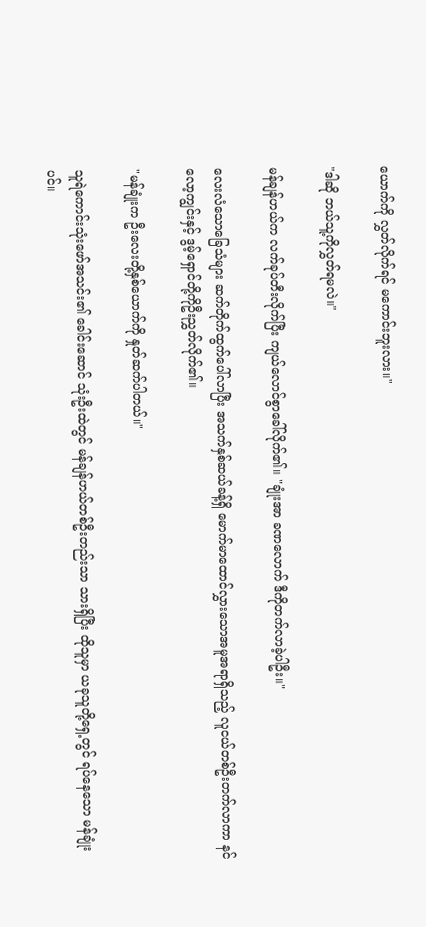ယောက်ကို လွှတ်လိုက်ရင် မကောင်းဘူးလား။"

"ဒါဆို ဘယ်သူ့ကိုလွှတ်ရမလဲ။"

မန်ချန်ဟယ်က လက်ခုပ်တီးလိုက်ပြီး ကျယ်လောင်စွာခေါ်လိုက်၏။ "ချုံးအာ ခဏလောက် ဒီကိုတက်လာခဲ့ပါဦး။"

လေးလံသောခြေသံများ ဆက်တိုက်ထွက်ပေါ်လာပြီး အသက်နှစ်ဆယ်ခန့်ရှိ မောက်မာထောင်လွှားသောအမူအရာရှိသည့် လူငယ်တစ်ဦးတက်လာကာ နင်လော့ကျွင်းနှင့် ဒွမ့်ရှောင်တို့ကိုဦးညွှတ်လိုက်၏။

"မန်ချုံးက ဦးလေးတို့နှစ်ယောက်ကို နှုတ်ဆက်ပါတယ်။"

သူရဲကောင်းသုံးဖော်အသင်း၏ ခေါင်းဆောင် သုံးဦးထဲတွင် မန်ချန်ဟယ်တစ်ဦးတည်းသာ သားရှိပြီး ထိုသူမှာ ယခုသူတို့ရှေ့တွင် ရပ်နေသော မန်ချုံး ပင်။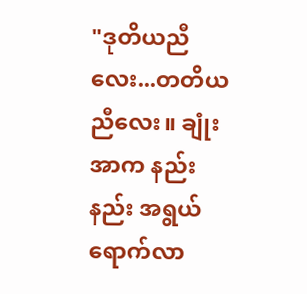"ဒုတိယညီလေး...တတိယညီလေး။ ချုံးအာက နည်းနည်း အရွယ်ရောက်လာ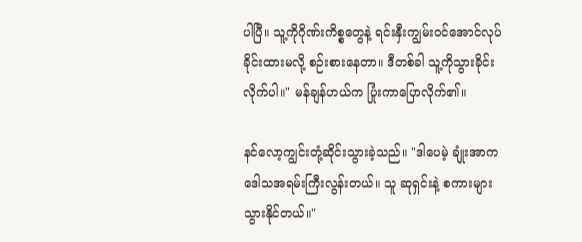ပါပြီ။ သူ့ကိုဂိုဏ်းကိစ္စတွေနဲ့ ရင်းနှီးကျွမ်းဝင်အောင်လုပ်ခိုင်းထားမလို့ စဉ်းစားနေတာ။ ဒီတစ်ခါ သူ့ကိုသွားခိုင်းလိုက်ပါ။" မန်ချန်ဟယ်က ပြုံးကာပြောလိုက်၏။

နင်လော့ကျွင်းတုံ့ဆိုင်းသွားခဲ့သည်။ "ဒါပေမဲ့ ချုံးအာက ဒေါသအရမ်းကြီးလွန်းတယ်။ သူ ဆုရှင်းနဲ့ စကားများသွားနိုင်တယ်။"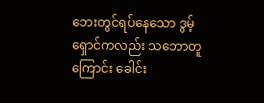ဘေးတွင်ရပ်နေသော ဒွမ့်ရှောင်ကလည်း သဘောတူကြောင်း ခေါင်း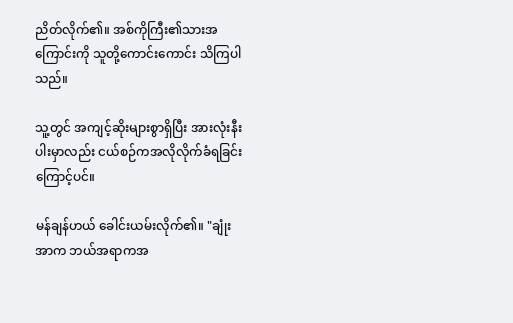ညိတ်လိုက်၏။ အစ်ကိုကြီး၏သားအကြောင်းကို သူတို့ကောင်းကောင်း သိကြပါသည်။

သူ့တွင် အကျင့်ဆိုးများစွာရှိပြီး အားလုံးနီးပါးမှာလည်း ငယ်စဉ်ကအလိုလိုက်ခံရခြင်းကြောင့်ပင်။

မန်ချန်ဟယ် ခေါင်းယမ်းလိုက်၏။ "ချုံးအာက ဘယ်အရာကအ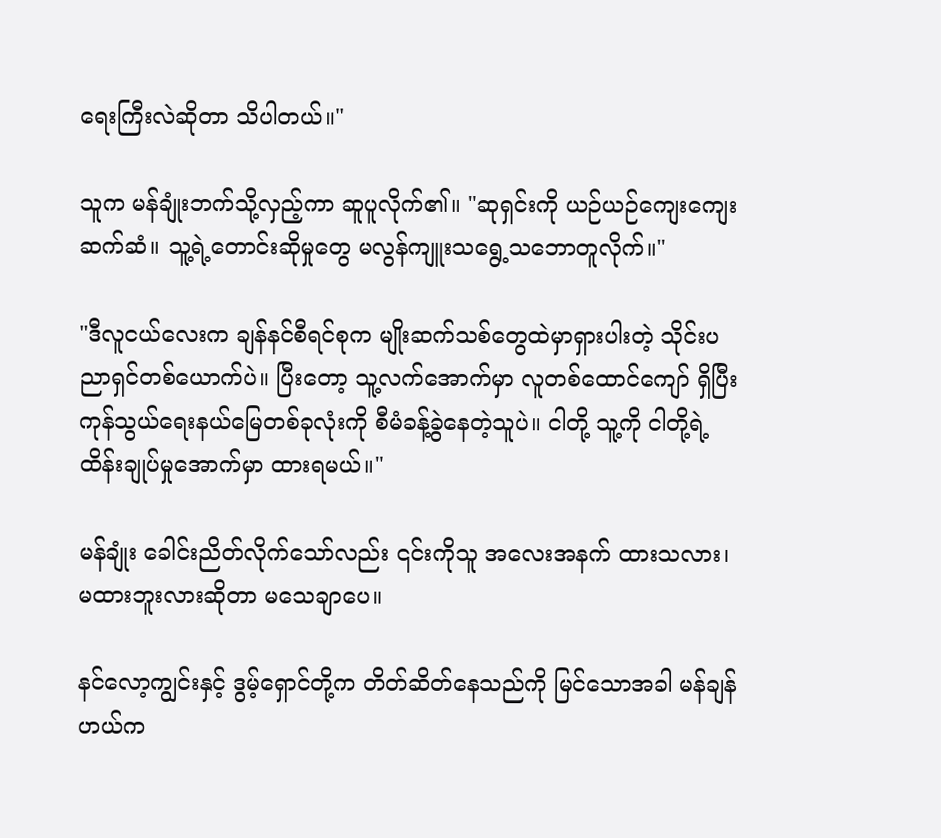ရေးကြီးလဲဆိုတာ သိပါတယ်။"

သူက မန်ချုံးဘက်သို့လှည့်ကာ ဆူပူလိုက်၏။ "ဆုရှင်းကို ယဉ်ယဉ်ကျေးကျေးဆက်ဆံ။ သူ့ရဲ့တောင်းဆိုမှုတွေ မလွန်ကျူးသရွေ့သဘောတူလိုက်။"

"ဒီလူငယ်လေးက ချန်နင်စီရင်စုက မျိုးဆက်သစ်တွေထဲမှာရှားပါးတဲ့ သိုင်းပညာရှင်တစ်ယောက်ပဲ။ ပြီးတော့ သူ့လက်အောက်မှာ လူတစ်ထောင်ကျော် ရှိပြီး ကုန်သွယ်ရေးနယ်မြေတစ်ခုလုံးကို စီမံခန့်ခွဲနေတဲ့သူပဲ။ ငါတို့ သူ့ကို ငါတို့ရဲ့ထိန်းချုပ်မှုအောက်မှာ ထားရမယ်။"

မန်ချုံး ခေါင်းညိတ်လိုက်သော်လည်း ၎င်းကိုသူ အလေးအနက် ထားသလား၊ မထားဘူးလားဆိုတာ မသေချာပေ။

နင်လော့ကျွင်းနှင့် ဒွမ့်ရှောင်တို့က တိတ်ဆိတ်နေသည်ကို မြင်သောအခါ မန်ချန်ဟယ်က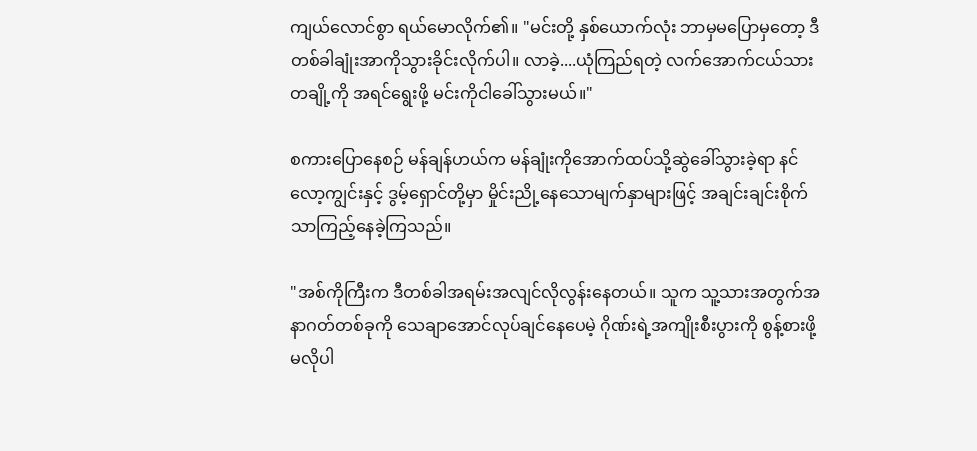ကျယ်လောင်စွာ ရယ်မောလိုက်၏။ "မင်းတို့ နှစ်ယောက်လုံး ဘာမှမပြောမှတော့ ဒီတစ်ခါချုံးအာကိုသွားခိုင်းလိုက်ပါ။ လာခဲ့....ယုံကြည်ရတဲ့ လက်အောက်ငယ်သားတချို့ကို အရင်ရွေးဖို့ မင်းကိုငါခေါ်သွားမယ်။"

စကားပြောနေစဉ် မန်ချန်ဟယ်က မန်ချုံးကိုအောက်ထပ်သို့ဆွဲခေါ်သွားခဲ့ရာ နင်လော့ကျွင်းနှင့် ဒွမ့်ရှောင်တို့မှာ မှိုင်းညို့နေသောမျက်နှာများဖြင့် အချင်းချင်းစိုက်သာကြည့်နေခဲ့ကြသည်။

"အစ်ကိုကြီးက ဒီတစ်ခါအရမ်းအလျင်လိုလွန်းနေတယ်။ သူက သူ့သားအတွက်အနာဂတ်တစ်ခုကို သေချာအောင်လုပ်ချင်နေပေမဲ့ ဂိုဏ်းရဲ့အကျိုးစီးပွားကို စွန့်စားဖို့မလိုပါ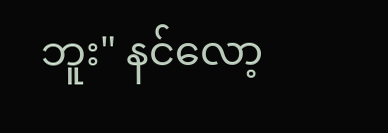ဘူး" နင်လော့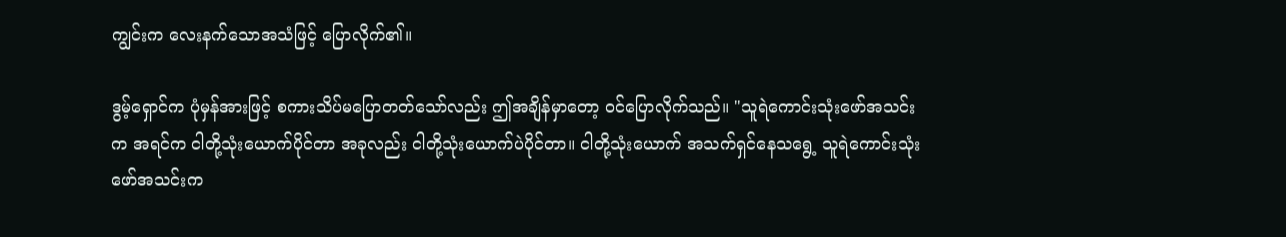ကျွင်းက လေးနက်သောအသံဖြင့် ပြောလိုက်၏။

ဒွမ့်ရှောင်က ပုံမှန်အားဖြင့် စကားသိပ်မပြောတတ်သော်လည်း ဤအချိန်မှာတော့ ဝင်ပြောလိုက်သည်။ "သူရဲကောင်းသုံးဖော်အသင်းက အရင်က ငါတို့သုံးယောက်ပိုင်တာ အခုလည်း ငါတို့သုံးယောက်ပဲပိုင်တာ။ ငါတို့သုံးယောက် အသက်ရှင်နေသရွေ့ သူရဲကောင်းသုံးဖော်အသင်းက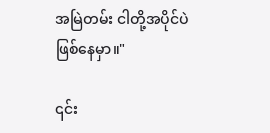အမြဲတမ်း ငါတို့အပိုင်ပဲဖြစ်နေမှာ။"

၎င်း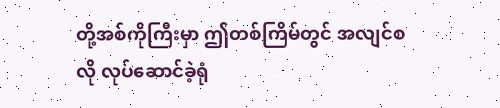တို့အစ်ကိုကြီးမှာ ဤတစ်ကြိမ်တွင် အလျင်စလို လုပ်ဆောင်ခဲ့ရုံ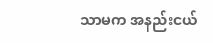သာမက အနည်းငယ်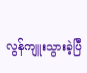လွန်ကျူးသွားခဲ့ပြီ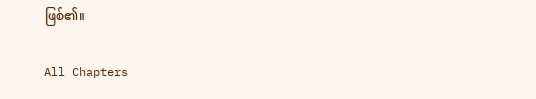ဖြစ်၏။

All Chapters